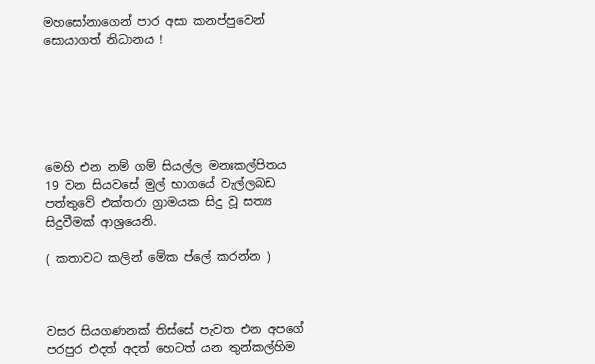මහසෝනාගෙන් පාර අසා කනප්පුවෙන් සොයාගත් නිධානය !






මෙහි එන නම් ගම් සියල්ල මනඃකල්පිතය
19 වන සියවසේ මුල් භාගයේ වැල්ලබඩ පත්තුවේ එක්තරා ග්‍රාමයක සිදු වූ සත්‍ය සිදුවීමක් ආශ්‍රයෙනි.

( කතාවට කලින් මේක ප්ලේ කරන්න )



වසර සියගණනක් තිස්සේ පැවත එන අපගේ පරපුර එදත් අදත් හෙටත් යන තුන්කල්හිම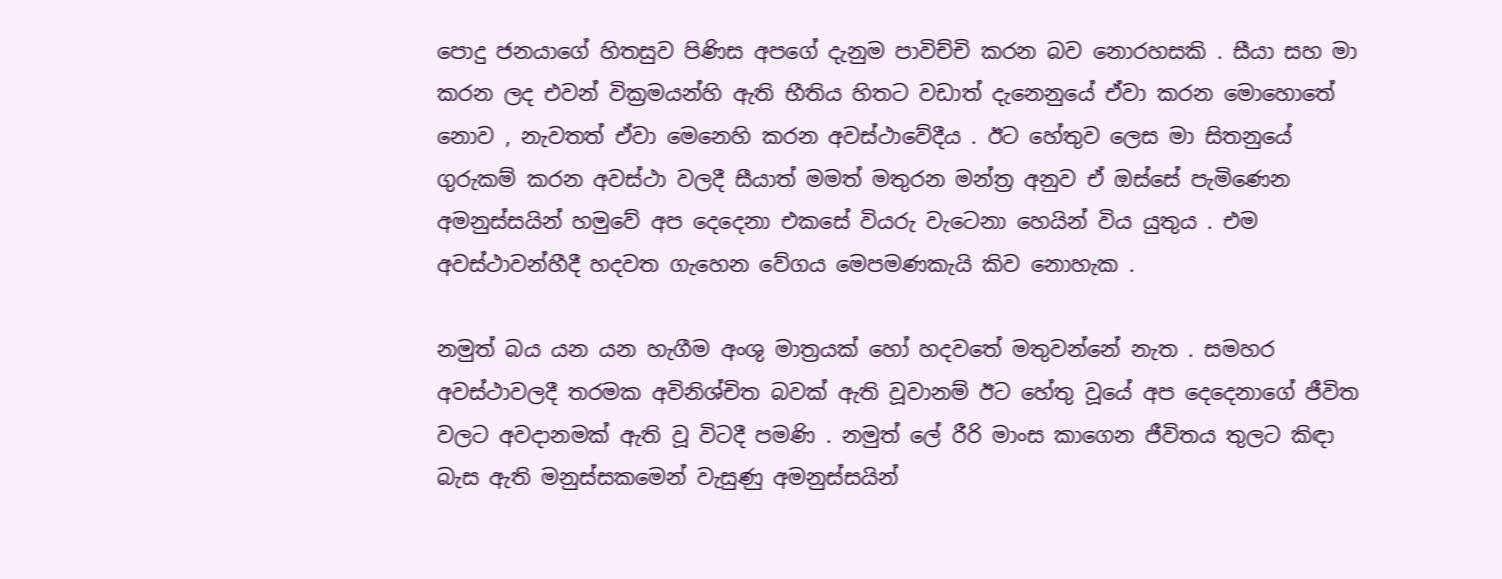පොදු ජනයාගේ හිතසුව පිණිස අපගේ දැනුම පාවිච්චි කරන බව නොරහසකි . සීයා සහ මා කරන ලද එවන් වික්‍රමයන්හි ඇති භීතිය හිතට වඩාත් දැනෙනුයේ ඒවා කරන මොහොතේ නොව , නැවතත් ඒවා මෙනෙහි කරන අවස්ථාවේදීය . ඊට හේතුව ලෙස මා සිතනුයේ ගුරුකම් කරන අවස්ථා වලදී සීයාත් මමත් මතුරන මන්ත්‍ර අනුව ඒ ඔස්සේ පැමිණෙන අමනුස්සයින් හමුවේ අප දෙදෙනා එකසේ වියරු වැටෙනා හෙයින් විය යුතුය . එම අවස්ථාවන්හීදී හදවත ගැහෙන වේගය මෙපමණකැයි කිව නොහැක .

නමුත් බය යන යන හැගීම අංශු මාත්‍රයක් හෝ හදවතේ මතුවන්නේ නැත . සමහර අවස්ථාවලදී තරමක අවිනිශ්චිත බවක් ඇති වූවානම් ඊට හේතු වූයේ අප දෙදෙනාගේ ජීවිත වලට අවදානමක් ඇති වූ විටදී පමණි . නමුත් ලේ රීරි මාංස කාගෙන ජීවිතය තුලට කිඳා බැස ඇති මනුස්සකමෙන් වැසුණු අමනුස්සයින්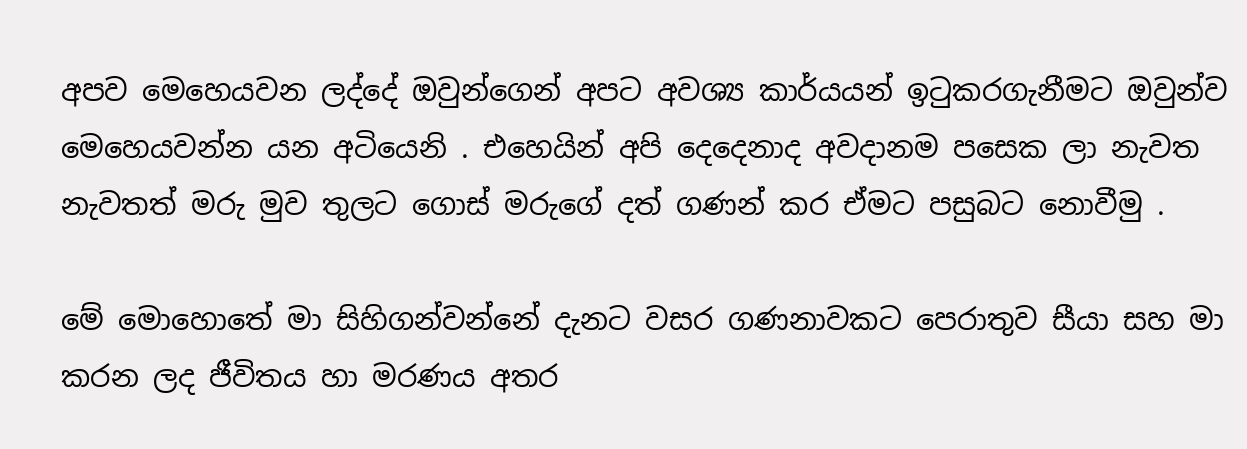අපව මෙහෙයවන ලද්දේ ඔවුන්ගෙන් අපට අවශ්‍ය කාර්යයන් ඉටුකරගැනීමට ඔවුන්ව මෙහෙයවන්න යන අටියෙනි . එහෙයින් අපි දෙදෙනාද අවදානම පසෙක ලා නැවත නැවතත් මරු මුව තුලට ගොස් මරුගේ දත් ගණන් කර ඒමට පසුබට නොවීමු .

මේ මොහොතේ මා සිහිගන්වන්නේ දැනට වසර ගණනාවකට පෙරාතුව සීයා සහ මා කරන ලද ජීවිතය හා මරණය අතර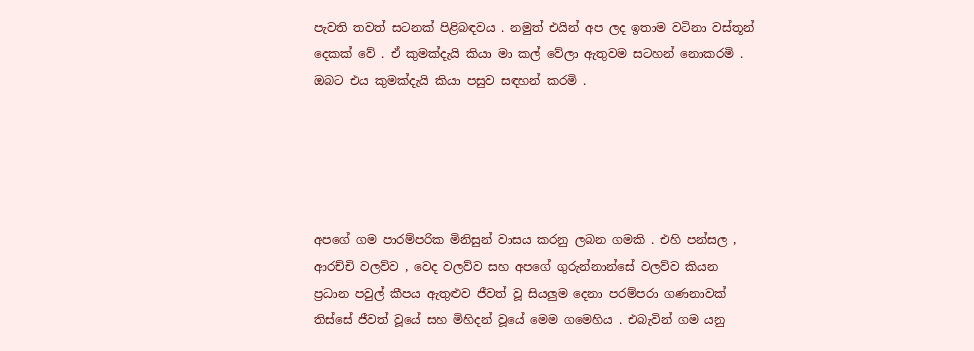පැවති තවත් සටනක් පිළිබඳවය . නමුත් එයින් අප ලද ඉතාම වටිනා වස්තූන් දෙකක් වේ . ඒ කුමක්දැයි කියා මා කල් වේලා ඇතුවම සටහන් නොකරමි . ඔබට එය කුමක්දැයි කියා පසුව සඳහන් කරමි .





අපගේ ගම පාරම්පරික මිනිසුන් වාසය කරනු ලබන ගමකි . එහි පන්සල , ආරච්චි වලව්ව , වෙද වලව්ව සහ අපගේ ගුරුන්නාන්සේ වලව්ව කියන ප්‍රධාන පවුල් කීපය ඇතුළුව ජීවත් වූ සියලුම දෙනා පරම්පරා ගණනාවක් තිස්සේ ජීවත් වූයේ සහ මිහිදන් වූයේ මෙම ගමෙහිය . එබැවින් ගම යනු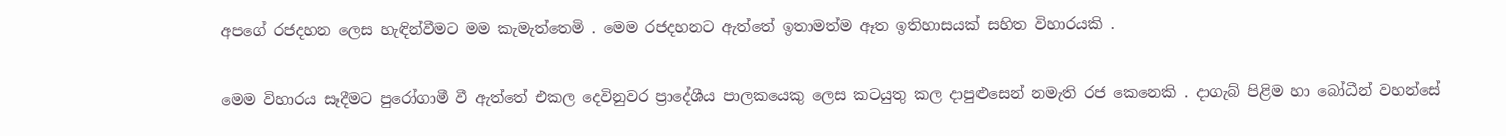අපගේ රජදහන ලෙස හැඳින්වීමට මම කැමැත්තෙමි . මෙම රජදහනට ඇත්තේ ඉතාමත්ම ඈත ඉතිහාසයක් සහිත විහාරයකි .

මෙම විහාරය සෑදීමට පුරෝගාමී වී ඇත්තේ එකල දෙවිනුවර ප්‍රාදේශීය පාලකයෙකු ලෙස කටයුතු කල දාපුළුසෙන් නමැති රජ කෙනෙකි . දාගැබ් පිළිම හා බෝධීන් වහන්සේ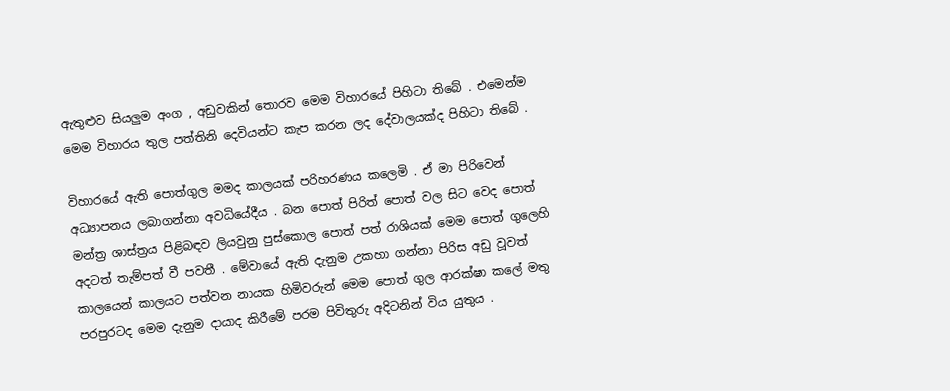ඇතුළුව සියලුම අංග , අඩුවකින් තොරව මෙම විහාරයේ පිහිටා තිබේ . එමෙන්ම මෙම විහාරය තුල පත්තිනි දෙවියන්ට කැප කරන ලද දේවාලයක්ද පිහිටා තිබේ .

විහාරයේ ඇති පොත්ගුල මමද කාලයක් පරිහරණය කලෙමි . ඒ මා පිරිවෙන් අධ්‍යාපනය ලබාගන්නා අවධියේදීය . බන පොත් පිරිත් පොත් වල සිට වෙද පොත් මන්ත්‍ර ශාස්ත්‍රය පිළිබඳව ලියවුනු පුස්කොල පොත් පත් රාශියක් මෙම පොත් ගුලෙහි අදටත් තැම්පත් වී පවතී . මේවායේ ඇති දැනුම උකහා ගන්නා පිරිස අඩු වූවත් කාලයෙන් කාලයට පත්වන නායක හිමිවරුන් මෙම පොත් ගුල ආරක්ෂා කලේ මතු පරපුරටද මෙම දැනුම දායාද කිරීමේ පරම පිවිතුරු අදිටනින් විය යුතුය .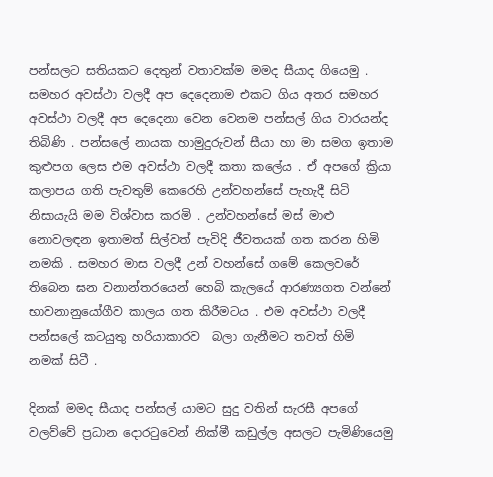පන්සලට සතියකට දෙතුන් වතාවක්ම මමද සීයාද ගියෙමු . සමහර අවස්ථා වලදී අප දෙදෙනාම එකට ගිය අතර සමහර අවස්ථා වලදී අප දෙදෙනා වෙන වෙනම පන්සල් ගිය වාරයන්ද තිබිණි . පන්සලේ නායක හාමුදුරුවන් සීයා හා මා සමග ඉතාම කුළුපග ලෙස එම අවස්ථා වලදී කතා කලේය . ඒ අපගේ ක්‍රියා කලාපය ගති පැවතුම් කෙරෙහි උන්වහන්සේ පැහැදී සිටි නිසායැයි මම විශ්වාස කරමි . උන්වහන්සේ මස් මාළු නොවලඳන ඉතාමත් සිල්වත් පැවිදි ජීවතයක් ගත කරන හිමි නමකි . සමහර මාස වලදී උන් වහන්සේ ගමේ කෙලවරේ තිබෙන ඝන වනාන්තරයෙන් හෙබි කැලයේ ආරණ්‍යගත වන්නේ භාවනානුයෝගීව කාලය ගත කිරීමටය . එම අවස්ථා වලදී පන්සලේ කටයුතු හරියාකාරව  බලා ගැනීමට තවත් හිමි නමක් සිටී .

දිනක් මමද සීයාද පන්සල් යාමට සුදු වතින් සැරසී අපගේ වලව්වේ ප්‍රධාන දොරටුවෙන් නික්මී කඩුල්ල අසලට පැමිණියෙමු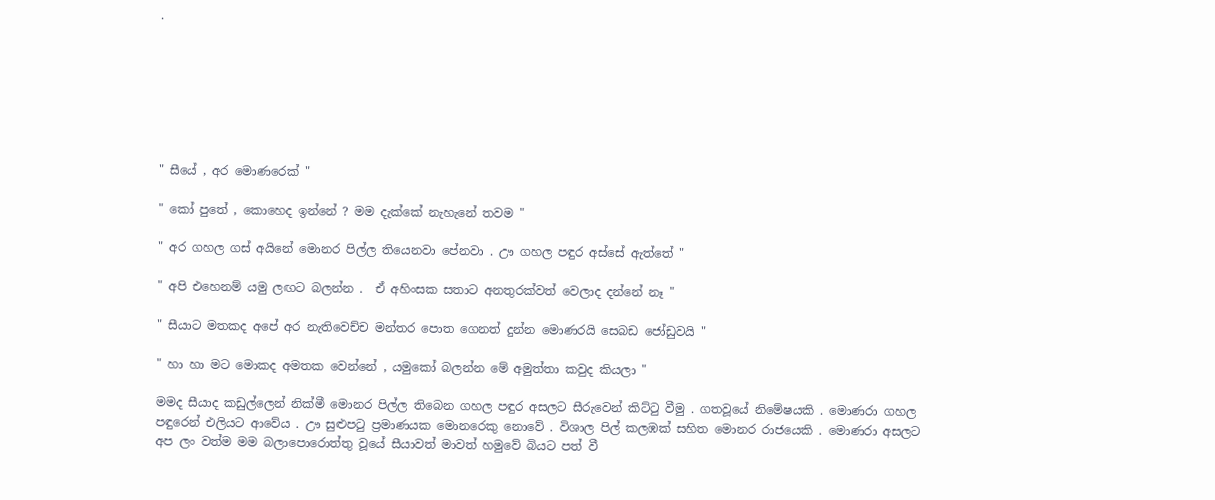.







" සීයේ , අර මොණරෙක් "

" කෝ පුතේ , කොහෙද ඉන්නේ ? මම දැක්කේ නැහැනේ තවම "

" අර ගහල ගස් අයිනේ මොනර පිල්ල තියෙනවා පේනවා . ඌ ගහල පඳුර අස්සේ ඇත්තේ "

" අපි එහෙනම් යමු ලඟට බලන්න .  ඒ අහිංසක සතාට අනතුරක්වත් වෙලාද දන්නේ නෑ "

" සීයාට මතකද අපේ අර නැතිවෙච්ච මන්තර පොත ගෙනත් දුන්න මොණරයි සෙබඩ ජෝඩුවයි "

" හා හා මට මොකද අමතක වෙන්නේ , යමුකෝ බලන්න මේ අමුත්තා කවුද කියලා "

මමද සීයාද කඩුල්ලෙන් නික්මී මොනර පිල්ල තිබෙන ගහල පඳුර අසලට සීරුවෙන් කිට්ටු වීමු . ගතවූයේ නිමේෂයකි . මොණරා ගහල පඳුරෙන් එලියට ආවේය . ඌ සුළුපටු ප්‍රමාණයක මොනරෙකු නොවේ . විශාල පිල් කලඹක් සහිත මොනර රාජයෙකි . මොණරා අසලට අප ලං වත්ම මම බලාපොරොත්තු වූයේ සීයාවත් මාවත් හමුවේ බියට පත් වී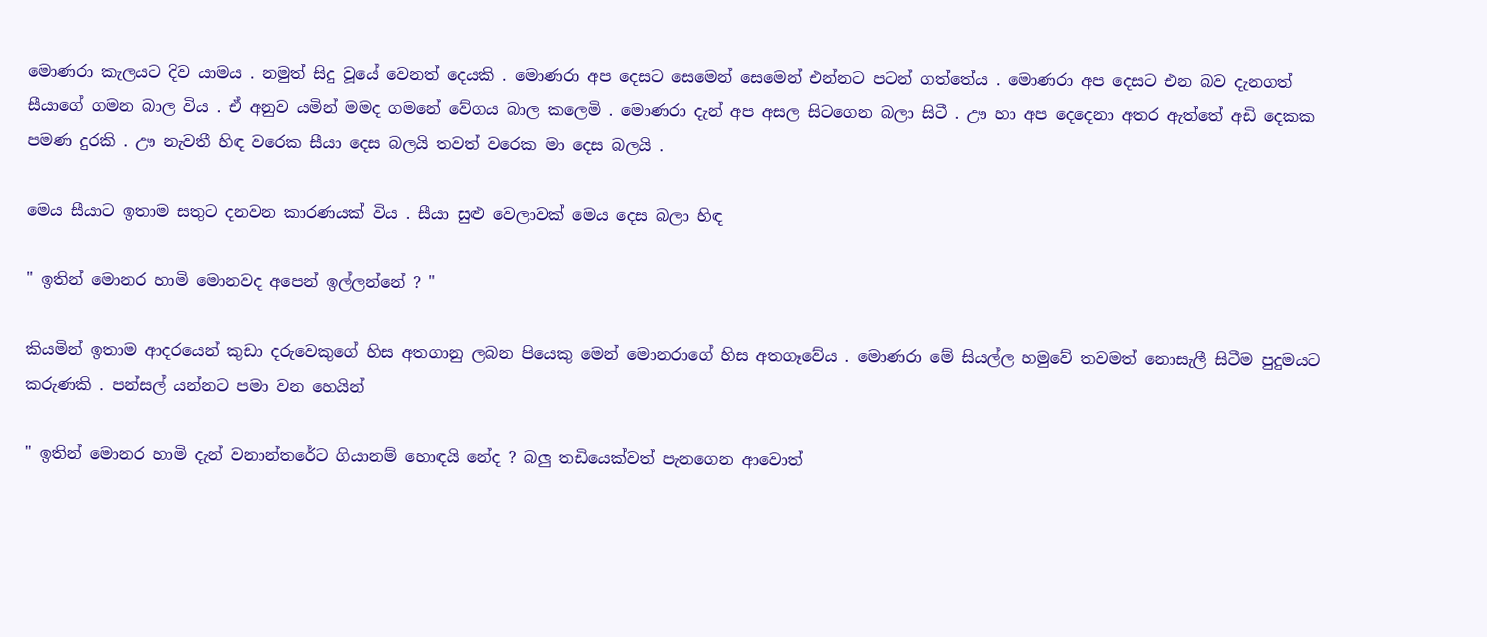මොණරා කැලයට දිව යාමය . නමුත් සිදු වූයේ වෙනත් දෙයකි . මොණරා අප දෙසට සෙමෙන් සෙමෙන් එන්නට පටන් ගත්තේය . මොණරා අප දෙසට එන බව දැනගත් සීයාගේ ගමන බාල විය . ඒ අනුව යමින් මමද ගමනේ වේගය බාල කලෙමි . මොණරා දැන් අප අසල සිටගෙන බලා සිටී . ඌ හා අප දෙදෙනා අතර ඇත්තේ අඩි දෙකක පමණ දුරකි . ඌ නැවතී හිඳ වරෙක සීයා දෙස බලයි තවත් වරෙක මා දෙස බලයි .

මෙය සීයාට ඉතාම සතුට දනවන කාරණයක් විය . සීයා සුළු වෙලාවක් මෙය දෙස බලා හිඳ

" ඉතින් මොනර හාමි මොනවද අපෙන් ඉල්ලන්නේ ? "

කියමින් ඉතාම ආදරයෙන් කුඩා දරුවෙකුගේ හිස අතගානු ලබන පියෙකු මෙන් මොනරාගේ හිස අතගෑවේය . මොණරා මේ සියල්ල හමුවේ තවමත් නොසැලී සිටීම පුදුමයට කරුණකි . පන්සල් යන්නට පමා වන හෙයින්

" ඉතින් මොනර හාමි දැන් වනාන්තරේට ගියානම් හොඳයි නේද ? බලු තඩියෙක්වත් පැනගෙන ආවොත්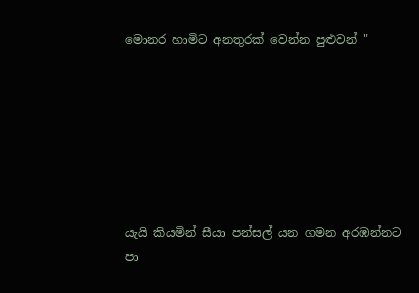මොනර හාමිට අනතුරක් වෙන්න පුළුවන් "







යැයි කියමින් සීයා පන්සල් යන ගමන අරඹන්නට පා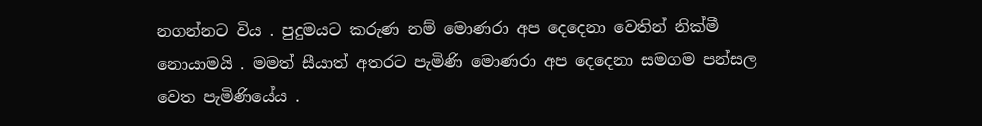නගන්නට විය . පුදුමයට කරුණ නම් මොණරා අප දෙදෙනා වෙතින් නික්මී නොයාමයි . මමත් සීයාත් අතරට පැමිණි මොණරා අප දෙදෙනා සමගම පන්සල වෙත පැමිණියේය .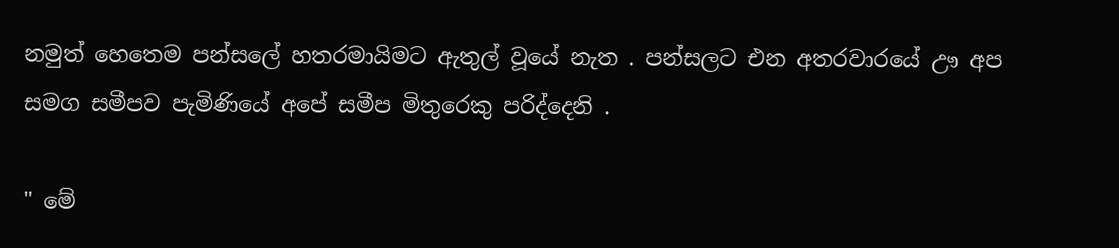නමුත් හෙතෙම පන්සලේ හතරමායිමට ඇතුල් වූයේ නැත . පන්සලට එන අතරවාරයේ ඌ අප සමග සමීපව පැමිණියේ අපේ සමීප මිතුරෙකු පරිද්දෙනි .

" මේ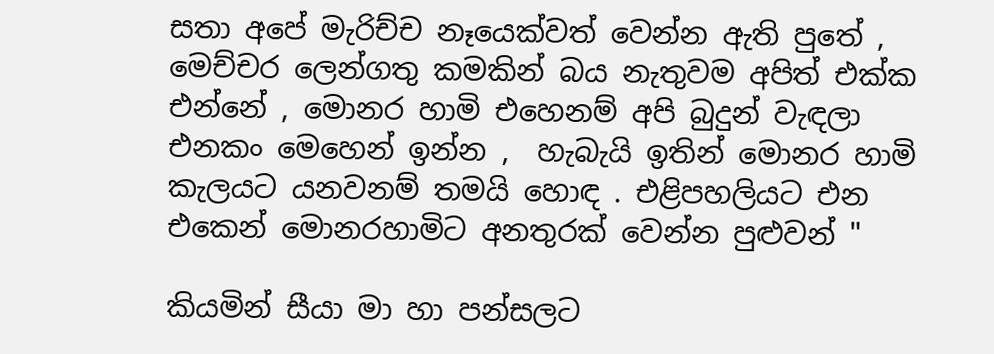සතා අපේ මැරිච්ච නෑයෙක්වත් වෙන්න ඇති පුතේ , මෙච්චර ලෙන්ගතු කමකින් බය නැතුවම අපිත් එක්ක එන්නේ , මොනර හාමි එහෙනම් අපි බුදුන් වැඳලා එනකං මෙහෙන් ඉන්න ,  හැබැයි ඉතින් මොනර හාමි කැලයට යනවනම් තමයි හොඳ . එළිපහලියට එන එකෙන් මොනරහාමිට අනතුරක් වෙන්න පුළුවන් "

කියමින් සීයා මා හා පන්සලට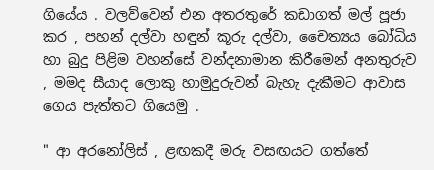ගියේය . වලව්වෙන් එන අතරතුරේ කඩාගත් මල් පූජා කර , පහන් දල්වා හඳුන් කූරු දල්වා, චෛත්‍යය බෝධිය හා බුදු පිළිම වහන්සේ වන්දනාමාන කිරීමෙන් අනතුරුව , මමද සීයාද ලොකු හාමුදුරුවන් බැහැ දැකීමට ආවාස ගෙය පැත්තට ගියෙමු .

" ආ අරනෝලිස් , ළඟකදී මරු වසඟයට ගත්තේ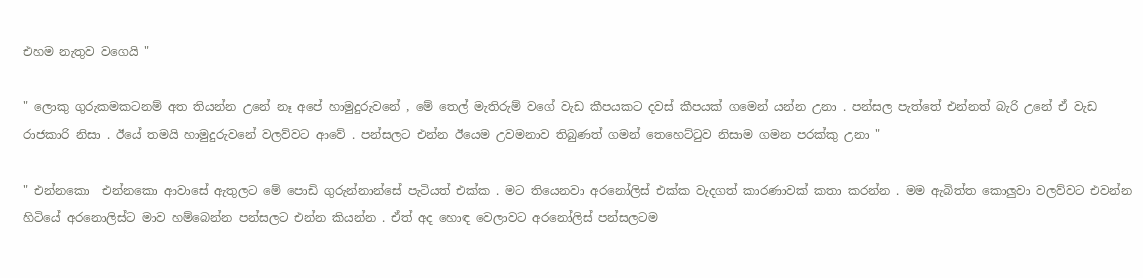එහම නැතුව වගෙයි "

" ලොකු ගුරුකමකටනම් අත තියන්න උනේ නෑ අපේ හාමුදුරුවනේ , මේ තෙල් මැතිරුම් වගේ වැඩ කීපයකට දවස් කීපයක් ගමෙන් යන්න උනා . පන්සල පැත්තේ එන්නත් බැරි උනේ ඒ වැඩ රාජකාරි නිසා . ඊයේ තමයි හාමුදුරුවනේ වලව්වට ආවේ . පන්සලට එන්න ඊයෙම උවමනාව තිබුණත් ගමන් තෙහෙට්ටුව නිසාම ගමන පරක්කු උනා "

" එන්නකො  එන්නකො ආවාසේ ඇතුලට මේ පොඩි ගුරුන්නාන්සේ පැටියත් එක්ක . මට තියෙනවා අරනෝලිස් එක්ක වැදගත් කාරණාවක් කතා කරන්න . මම ඇබිත්ත කොලුවා වලව්වට එවන්න හිටියේ අරනොලිස්ට මාව හම්බෙන්න පන්සලට එන්න කියන්න . ඒත් අද හොඳ වෙලාවට අරනෝලිස් පන්සලටම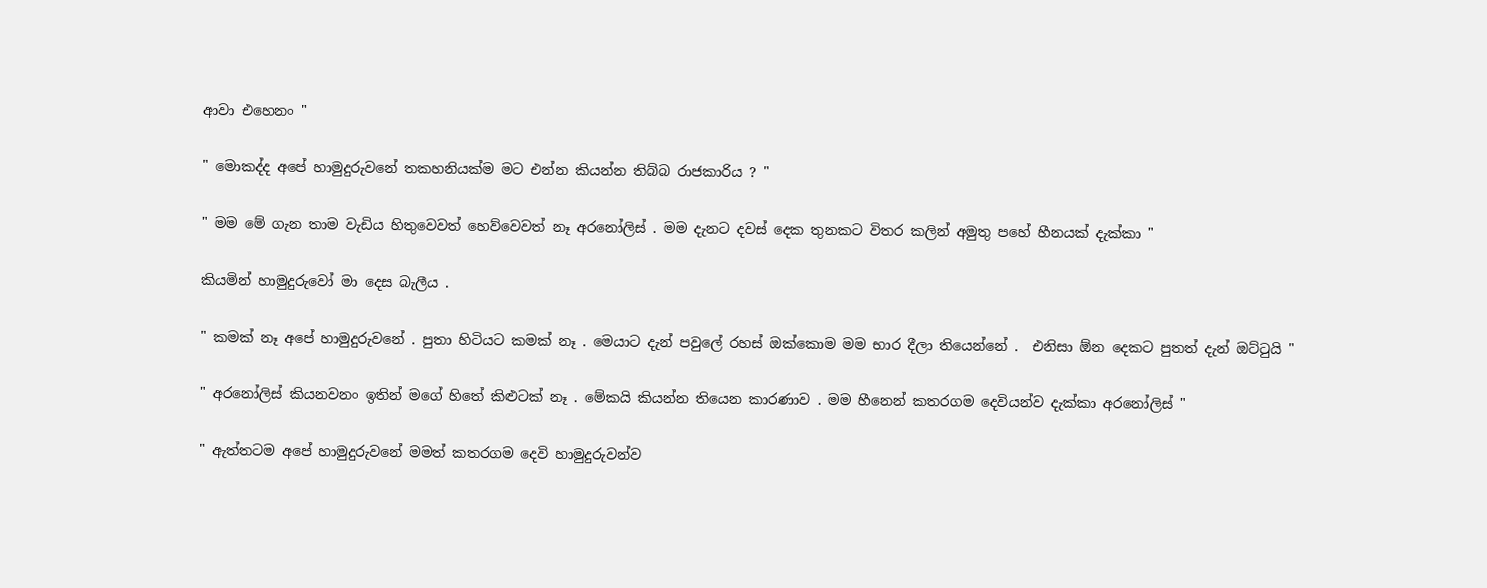ආවා එහෙනං "

" මොකද්ද අපේ හාමුදුරුවනේ තකහනියක්ම මට එන්න කියන්න තිබ්බ රාජකාරිය ? "

" මම මේ ගැන තාම වැඩිය හිතුවෙවත් හෙව්වෙවත් නෑ අරනෝලිස් . මම දැනට දවස් දෙක තුනකට විතර කලින් අමුතු පහේ හීනයක් දැක්කා "

කියමින් හාමුදුරුවෝ මා දෙස බැලීය .

" කමක් නෑ අපේ හාමුදුරුවනේ . පුතා හිටියට කමක් නෑ . මෙයාට දැන් පවුලේ රහස් ඔක්කොම මම භාර දීලා තියෙන්නේ .  එනිසා ඕන දෙකට පුතත් දැන් ඔට්ටුයි "

" අරනෝලිස් කියනවනං ඉතින් මගේ හිතේ කිළුටක් නෑ . මේකයි කියන්න තියෙන කාරණාව . මම හීනෙන් කතරගම දෙවියන්ව දැක්කා අරනෝලිස් "

" ඇත්තටම අපේ හාමුදුරුවනේ මමත් කතරගම දෙවි හාමුදුරුවන්ව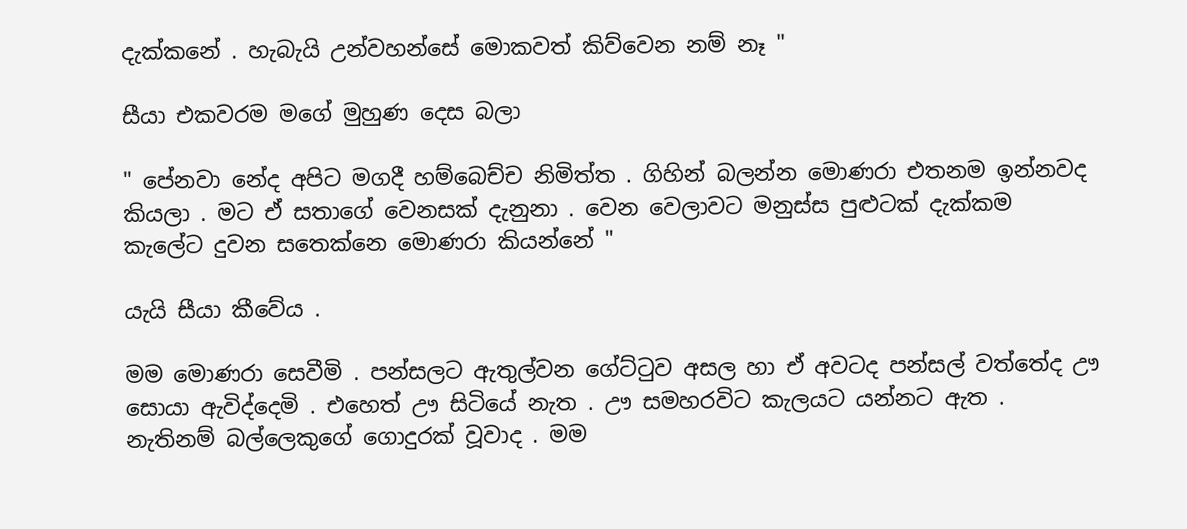දැක්කනේ . හැබැයි උන්වහන්සේ මොකවත් කිව්වෙන නම් නෑ "

සීයා එකවරම මගේ මුහුණ දෙස බලා

" පේනවා නේද අපිට මගදී හම්බෙච්ච නිමිත්ත . ගිහින් බලන්න මොණරා එතනම ඉන්නවද කියලා . මට ඒ සතාගේ වෙනසක් දැනුනා . වෙන වෙලාවට මනුස්ස පුළුටක් දැක්කම කැලේට දුවන සතෙක්නෙ මොණරා කියන්නේ "

යැයි සීයා කීවේය .

මම මොණරා සෙවීමි . පන්සලට ඇතුල්වන ගේට්ටුව අසල හා ඒ අවටද පන්සල් වත්තේද ඌ සොයා ඇවිද්දෙමි . එහෙත් ඌ සිටියේ නැත . ඌ සමහරවිට කැලයට යන්නට ඇත . නැතිනම් බල්ලෙකුගේ ගොදුරක් වූවාද . මම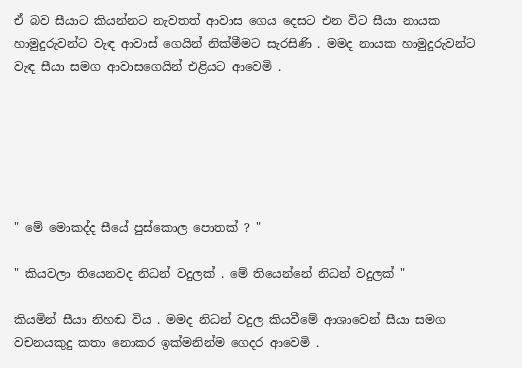ඒ බව සීයාට කියන්නට නැවතත් ආවාස ගෙය දෙසට එන විට සීයා නායක හාමුදුරුවන්ට වැඳ ආවාස් ගෙයින් නික්මීමට සැරසිණි . මමද නායක හාමුදුරුවන්ට වැඳ සීයා සමග ආවාසගෙයින් එළියට ආවෙමි .






" මේ මොකද්ද සීයේ පුස්කොල පොතක් ? "

" කියවලා තියෙනවද නිධන් වදුලක් . මේ තියෙන්නේ නිධන් වදුලක් "

කියමින් සීයා නිහඬ විය . මමද නිධන් වදුල කියවීමේ ආශාවෙන් සීයා සමග වචනයකුදු කතා නොකර ඉක්මනින්ම ගෙදර ආවෙමි .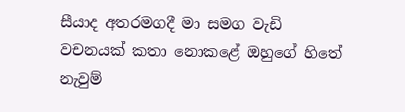සීයාද අතරමගදී මා සමග වැඩි වචනයක් කතා නොකළේ ඔහුගේ හිතේ නැවුම්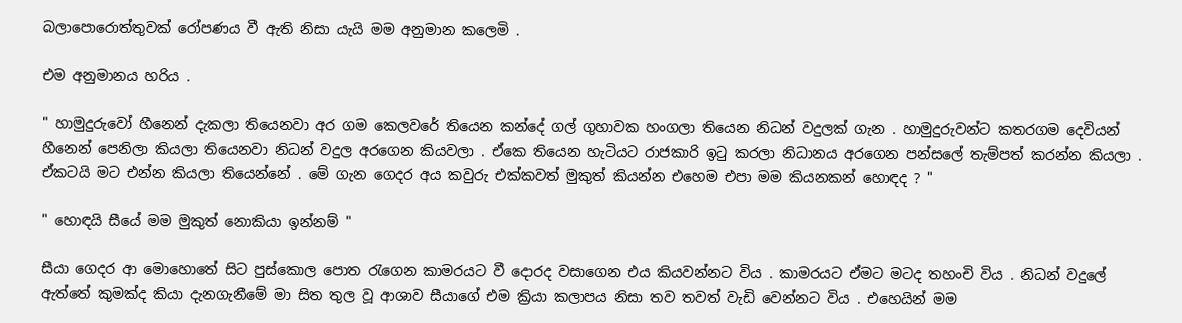බලාපොරොත්තුවක් රෝපණය වී ඇති නිසා යැයි මම අනුමාන කලෙමි .

එම අනුමානය හරිය .

" හාමුදුරුවෝ හීනෙන් දැකලා තියෙනවා අර ගම කෙලවරේ තියෙන කන්දේ ගල් ගුහාවක හංගලා තියෙන නිධන් වදුලක් ගැන . හාමුදුරුවන්ට කතරගම දෙවියන් හීනෙන් පෙනිලා කියලා තියෙනවා නිධන් වදුල අරගෙන කියවලා . ඒකෙ තියෙන හැටියට රාජකාරි ඉටු කරලා නිධානය අරගෙන පන්සලේ තැම්පත් කරන්න කියලා . ඒකටයි මට එන්න කියලා තියෙන්නේ . මේ ගැන ගෙදර අය කවුරු එක්කවත් මුකුත් කියන්න එහෙම එපා මම කියනකන් හොඳද ? "

" හොඳයි සීයේ මම මුකුත් නොකියා ඉන්නම් "

සීයා ගෙදර ආ මොහොතේ සිට පුස්කොල පොත රැගෙන කාමරයට වී දොරද වසාගෙන එය කියවන්නට විය . කාමරයට ඒමට මටද තහංචි විය . නිධන් වදුලේ ඇත්තේ කුමක්ද කියා දැනගැනීමේ මා සිත තුල වූ ආශාව සීයාගේ එම ක්‍රියා කලාපය නිසා තව තවත් වැඩි වෙන්නට විය . එහෙයින් මම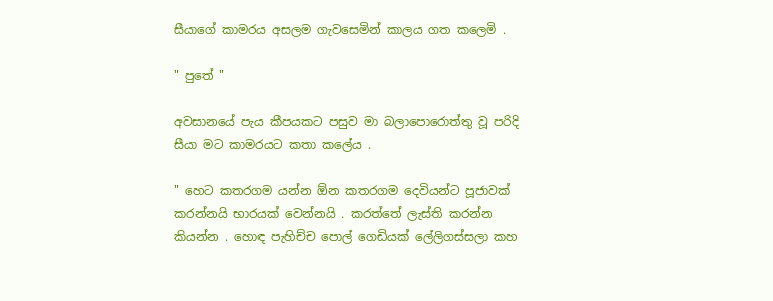සීයාගේ කාමරය අසලම ගැවසෙමින් කාලය ගත කලෙමි .

" පුතේ "

අවසානයේ පැය කීපයකට පසුව මා බලාපොරොත්තු වූ පරිදි සීයා මට කාමරයට කතා කලේය .

" හෙට කතරගම යන්න ඕන කතරගම දෙවියන්ට පූජාවක් කරන්නයි භාරයක් වෙන්නයි . කරත්තේ ලැස්ති කරන්න කියන්න . හොඳ පැහිච්ච පොල් ගෙඩියක් ලේලිගස්සලා කහ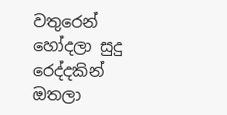වතුරෙන් හෝදලා සුදු රෙද්දකින් ඔතලා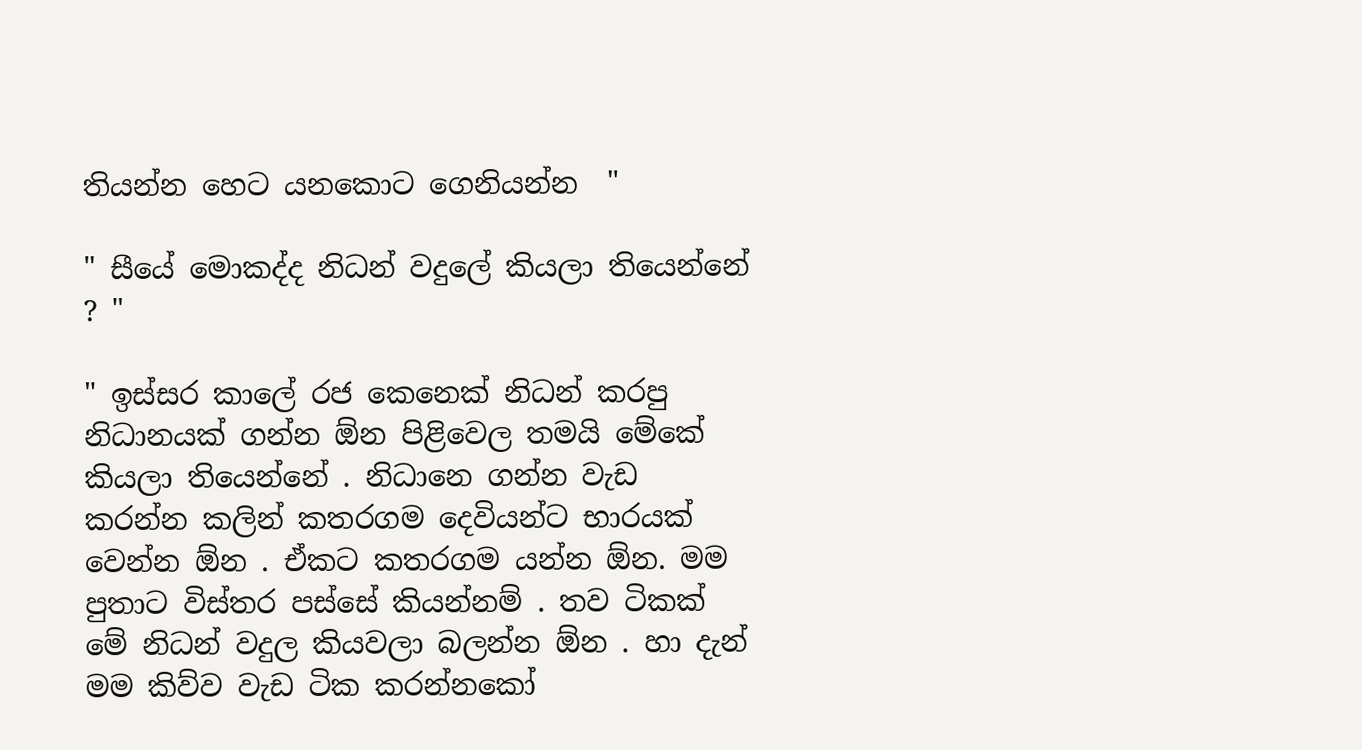තියන්න හෙට යනකොට ගෙනියන්න  "

" සීයේ මොකද්ද නිධන් වදුලේ කියලා තියෙන්නේ ? "

" ඉස්සර කාලේ රජ කෙනෙක් නිධන් කරපු නිධානයක් ගන්න ඕන පිළිවෙල තමයි මේකේ කියලා තියෙන්නේ . නිධානෙ ගන්න වැඩ කරන්න කලින් කතරගම දෙවියන්ට භාරයක් වෙන්න ඕන . ඒකට කතරගම යන්න ඕන. මම පුතාට විස්තර පස්සේ කියන්නම් . තව ටිකක් මේ නිධන් වදුල කියවලා බලන්න ඕන . හා දැන් මම කිව්ව වැඩ ටික කරන්නකෝ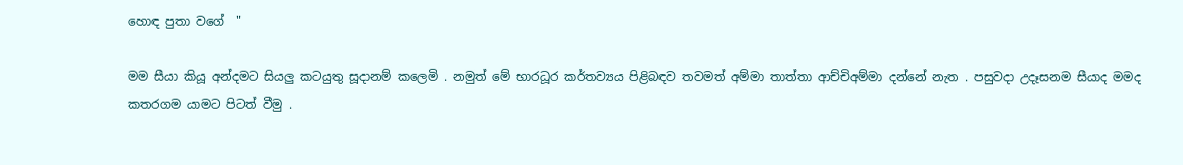හොඳ පුතා වගේ  "

මම සීයා කියූ අන්දමට සියලු කටයුතු සූදානම් කලෙමි . නමුත් මේ භාරධූර කර්තව්‍යය පිළිබඳව තවමත් අම්මා තාත්තා ආච්චිඅම්මා දන්නේ නැත . පසුවදා උදෑසනම සීයාද මමද කතරගම යාමට පිටත් වීමු .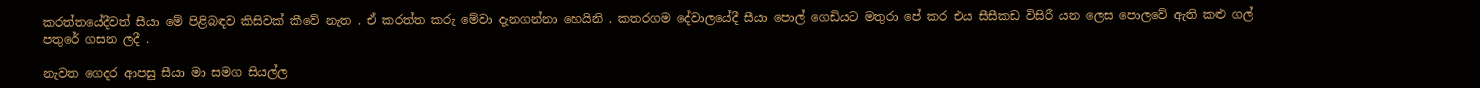කරත්තයේදීවත් සීයා මේ පිළිබඳව කිසිවක් කීවේ නැත . ඒ කරත්ත කරු මේවා දැනගන්නා හෙයිනි . කතරගම දේවාලයේදී සීයා පොල් ගෙඩියට මතුරා පේ කර එය සීසීකඩ විසිරී යන ලෙස පොලවේ ඇති කළු ගල් පතුරේ ගසන ලදී .

නැවත ගෙදර ආපසු සීයා මා සමග සියල්ල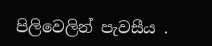පිලිවෙලින් පැවසීය .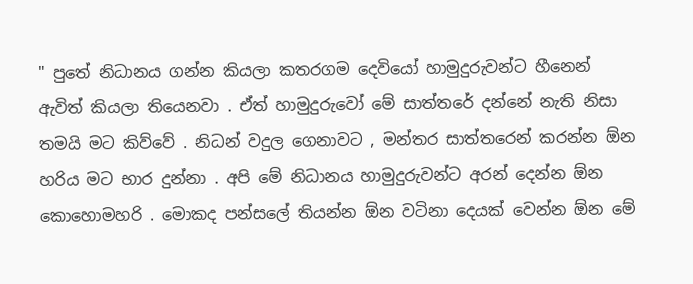" පුතේ නිධානය ගන්න කියලා කතරගම දෙවියෝ හාමුදුරුවන්ට හීනෙන් ඇවිත් කියලා තියෙනවා . ඒත් හාමුදුරුවෝ මේ සාත්තරේ දන්නේ නැති නිසා තමයි මට කිව්වේ . නිධන් වදුල ගෙනාවට , මන්තර සාත්තරෙන් කරන්න ඕන හරිය මට භාර දුන්නා . අපි මේ නිධානය හාමුදුරුවන්ට අරන් දෙන්න ඕන කොහොමහරි . මොකද පන්සලේ තියන්න ඕන වටිනා දෙයක් වෙන්න ඕන මේ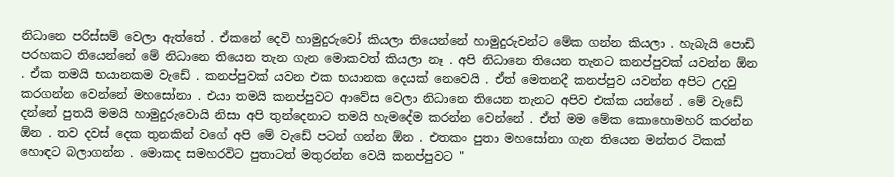නිධානෙ පරිස්සම් වෙලා ඇත්තේ . ඒකනේ දෙවි හාමුදුරුවෝ කියලා තියෙන්නේ හාමුදුරුවන්ට මේක ගන්න කියලා . හැබැයි පොඩි පරහකට තියෙන්නේ මේ නිධානෙ තියෙන තැන ගැන මොකවත් කියලා නෑ . අපි නිධානෙ තියෙන තැනට කනප්පුවක් යවන්න ඕන . ඒක තමයි භයානකම වැඩේ . කනප්පුවක් යවන එක භයානක දෙයක් නෙවෙයි . ඒත් මෙතනදී කනප්පුව යවන්න අපිට උදවු කරගන්න වෙන්නේ මහසෝනා . එයා තමයි කනප්පුවට ආවේස වෙලා නිධානෙ තියෙන තැනට අපිව එක්ක යන්නේ . මේ වැඩේ දන්නේ පුතයි මමයි හාමුදුරුවොයි නිසා අපි තුන්දෙනාට තමයි හැමදේම කරන්න වෙන්නේ . ඒත් මම මේක කොහොමහරි කරන්න ඕන . තව දවස් දෙක තුනකින් වගේ අපි මේ වැඩේ පටන් ගන්න ඕන . එතකං පුතා මහසෝනා ගැන තියෙන මන්තර ටිකක් හොඳට බලාගන්න . මොකද සමහරවිට පුතාටත් මතුරන්න වෙයි කනප්පුවට "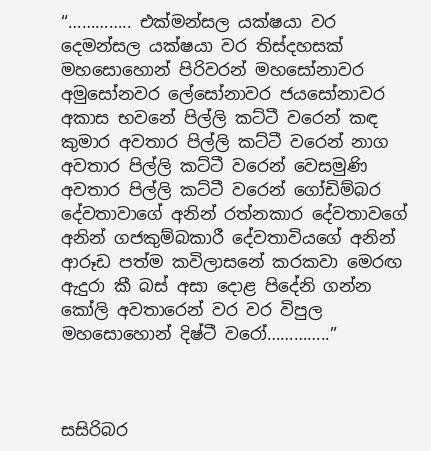“………….. එක්මන්සල යක්ෂයා වර දෙමන්සල යක්ෂයා වර තිස්දහසක් මහසොහොන් පිරිවරන් මහසෝනාවර අමුසෝනවර ලේසෝනාවර ජයසෝනාවර අකාස භවනේ පිල්ලි කට්ටී වරෙන් කඳ කුමාර අවතාර පිල්ලි කට්ටී වරෙන් නාග අවතාර පිල්ලි කට්ටී වරෙන් වෙසමුණි අවතාර පිල්ලි කට්ටී වරෙන් ගෝඩිම්බර දේවතාවාගේ අනින් රත්නකාර දේවතාවගේ අනින් ගජකුම්බකාරී දේවතාවියගේ අනින් ආරූඩ පත්ම කවිලාසනේ කරකවා මෙරඟ ඇදුරා කී බස් අසා දොළ පිදේනි ගන්න කෝලි අවතාරෙන් වර වර විපුල මහසොහොන් දිෂ්ටී වරෝ…………..”



සසිරිබර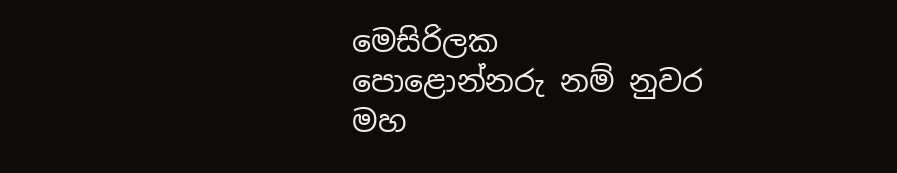මෙසිරිලක
පොළොන්නරු නම් නුවර
මහ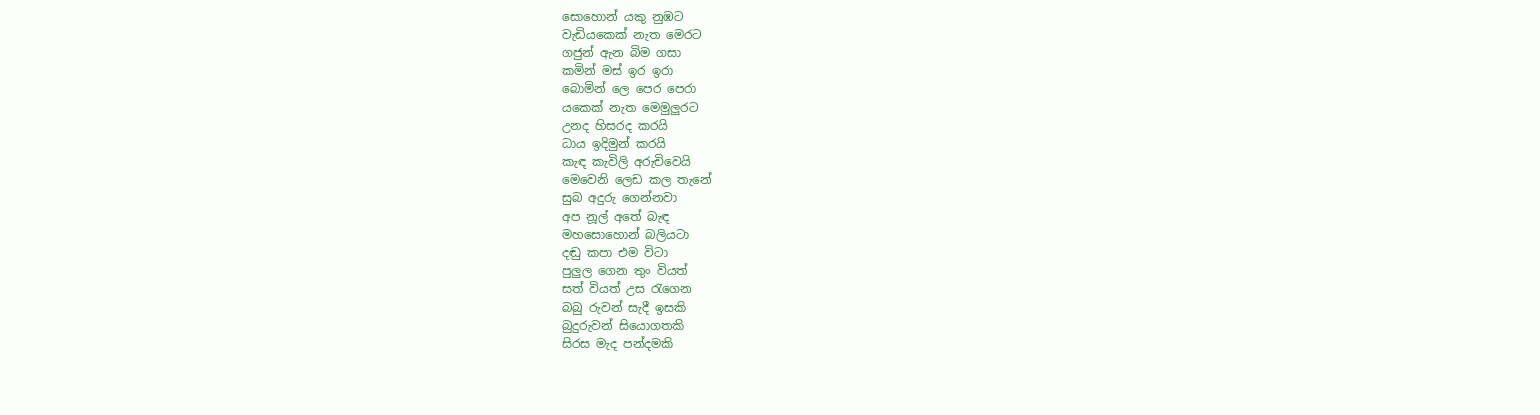සොහොන් යකු නුඹට
වැඩියකෙක් නැත මෙරට
ගජුන් ඇන බිම ගසා
කමින් මස් ඉර ඉරා
බොමින් ලෙ පෙර පෙරා
යකෙක් නැත මෙමුලුරට
උනද හිසරද කරයි
ධාය ඉදිමුන් කරයි
කැඳ කැවිලි අරුචිවෙයි
මෙවෙනි ලෙඩ කල තැනේ
සුබ අදුරු ගෙන්නවා
අප නූල් අතේ බැඳ
මහසොහොන් බලියටා
දඬු කපා එම විටා
පුලුල ගෙන තුං වියත්
සත් වියත් උස රැගෙන
බබු රුවන් සැදී ඉසකි
බුදුරුවන් සියොගතකි
සිරස මැද පන්දමකි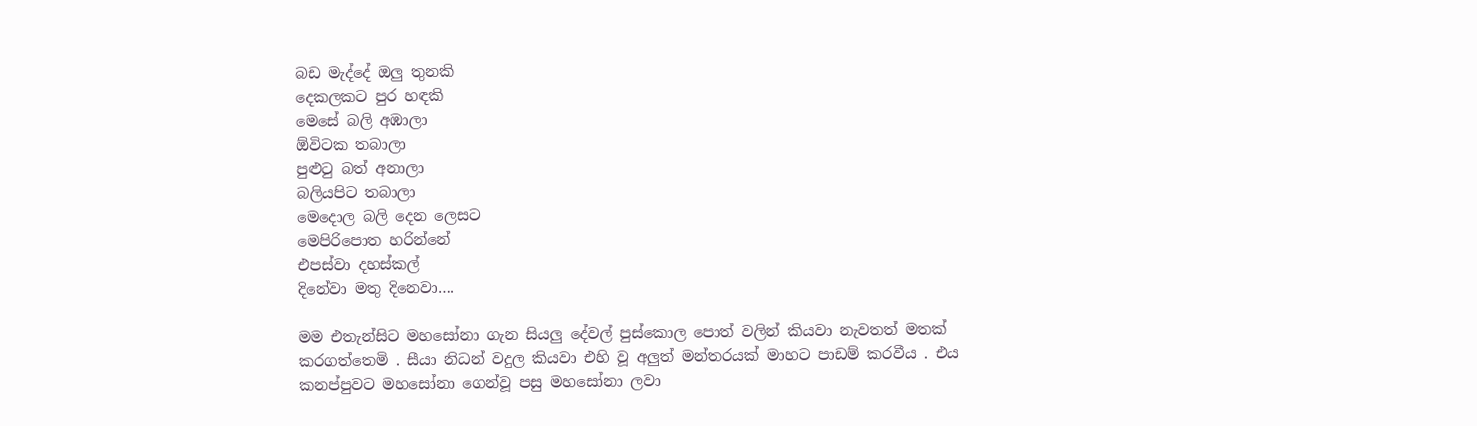බඩ මැද්දේ ඔලු තුනකි
දෙකලකට පුර හඳකි
මෙසේ බලි අඹාලා
ඕවිටක තබාලා
පුළුටු බත් අනාලා
බලියපිට තබාලා
මෙදොල බලි දෙන ලෙසට
මෙපිරිපොත හරින්නේ
එපස්වා දහස්කල්
දිනේවා මතු දිනෙවා….

මම එතැන්සිට මහසෝනා ගැන සියලු දේවල් පුස්කොල පොත් වලින් කියවා නැවතත් මතක් කරගත්තෙමි . සීයා නිධන් වදුල කියවා එහි වූ අලුත් මන්තරයක් මාහට පාඩම් කරවීය . එය කනප්පුවට මහසෝනා ගෙන්වූ පසු මහසෝනා ලවා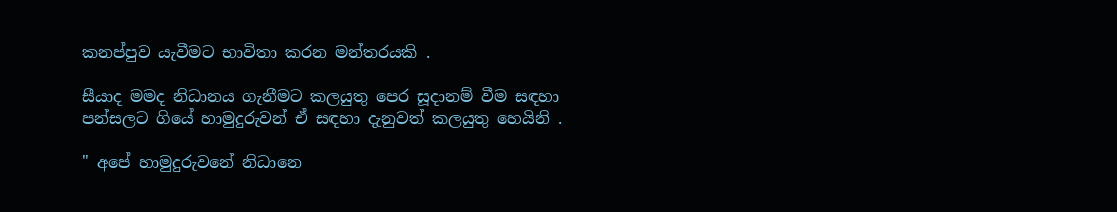කනප්පුව යැවීමට භාවිතා කරන මන්තරයකි .

සීයාද මමද නිධානය ගැනීමට කලයුතු පෙර සූදානම් වීම සඳහා පන්සලට ගියේ හාමුදුරුවන් ඒ සඳහා දැනුවත් කලයුතු හෙයිනි .

" අපේ හාමුදුරුවනේ නිධානෙ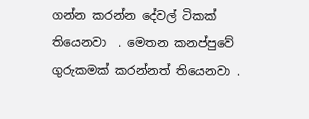ගන්න කරන්න දේවල් ටිකක් තියෙනවා  . මෙතන කනප්පුවේ ගුරුකමක් කරන්නත් තියෙනවා .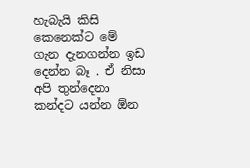හැබැයි කිසි කෙනෙක්ට මේ ගැන දැනගන්න ඉඩ දෙන්න බෑ . ඒ නිසා අපි තුන්දෙනා කන්දට යන්න ඕන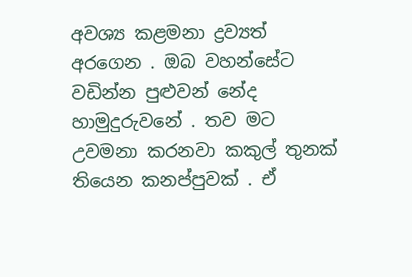අවශ්‍ය කළමනා ද්‍රව්‍යත් අරගෙන . ඔබ වහන්සේට වඩින්න පුළුවන් නේද හාමුදුරුවනේ . තව මට උවමනා කරනවා කකුල් තුනක් තියෙන කනප්පුවක් . ඒ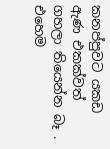කනප්පුවට යකඩ ඇණ එකක්වත් ගහලා තියෙන්න බෑ . එහෙම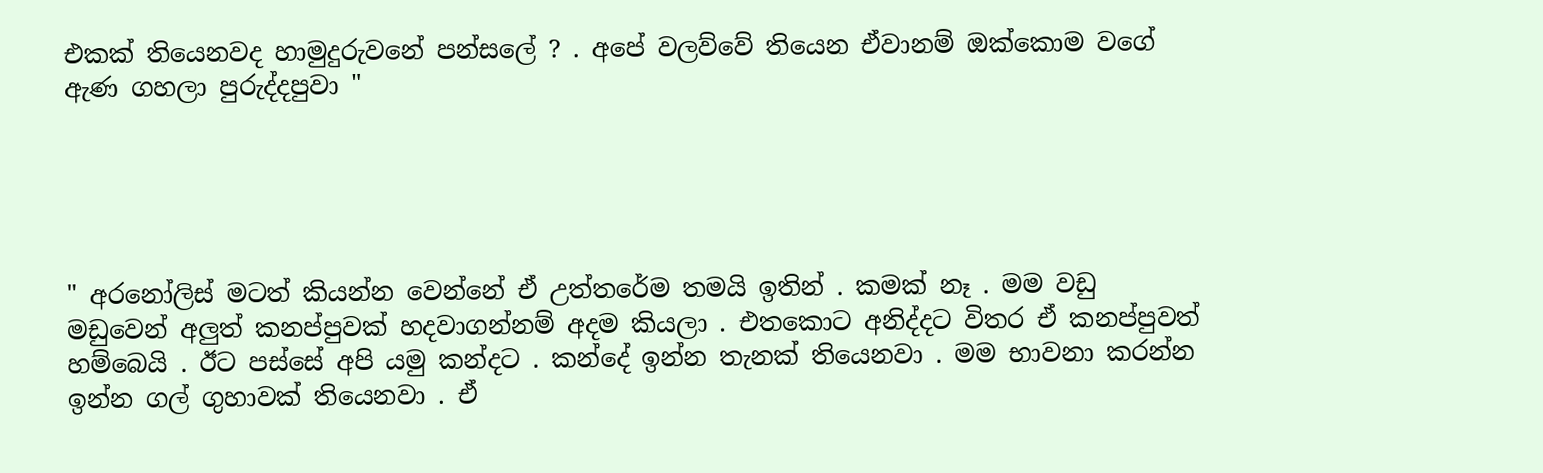එකක් තියෙනවද හාමුදුරුවනේ පන්සලේ ? . අපේ වලව්වේ තියෙන ඒවානම් ඔක්කොම වගේ ඇණ ගහලා පුරුද්දපුවා "





" අරනෝලිස් මටත් කියන්න වෙන්නේ ඒ උත්තරේම තමයි ඉතින් . කමක් නෑ . මම වඩු මඩුවෙන් අලුත් කනප්පුවක් හදවාගන්නම් අදම කියලා . එතකොට අනිද්දට විතර ඒ කනප්පුවත් හම්බෙයි . ඊට පස්සේ අපි යමු කන්දට . කන්දේ ඉන්න තැනක් තියෙනවා . මම භාවනා කරන්න ඉන්න ගල් ගුහාවක් තියෙනවා . ඒ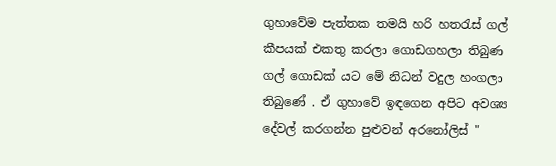ගුහාවේම පැත්තක තමයි හරි හතරැස් ගල් කීපයක් එකතු කරලා ගොඩගහලා තිබුණ ගල් ගොඩක් යට මේ නිධන් වදුල හංගලා තිබුණේ . ඒ ගුහාවේ ඉඳගෙන අපිට අවශ්‍ය දේවල් කරගන්න පුළුවන් අරනෝලිස් "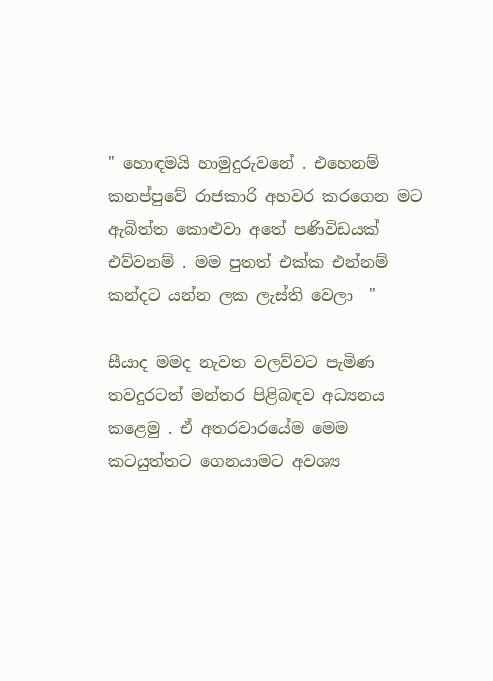" හොඳමයි හාමුදුරුවනේ . එහෙනම් කනප්පුවේ රාජකාරි අහවර කරගෙන මට ඇබිත්ත කොළුවා අතේ පණිවිඩයක් එව්වනම් . මම පුතත් එක්ක එන්නම් කන්දට යන්න ලක ලැස්ති වෙලා  "

සීයාද මමද නැවත වලව්වට පැමිණ තවදුරටත් මන්තර පිළිබඳව අධ්‍යනය කළෙමු . ඒ අතරවාරයේම මෙම කටයුත්තට ගෙනයාමට අවශ්‍ය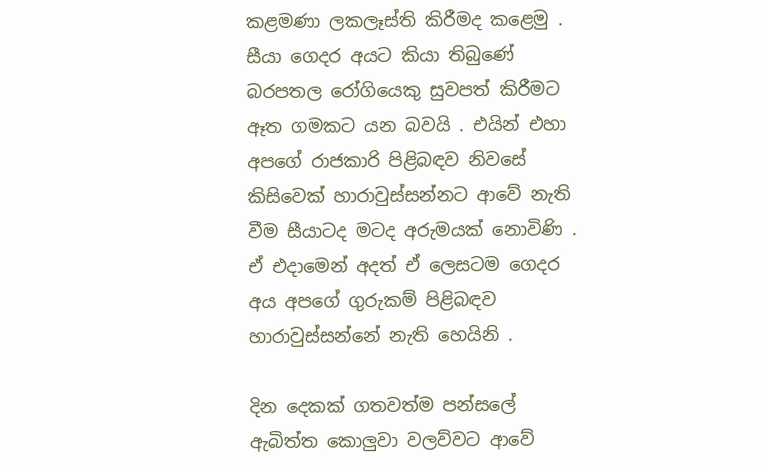කළමණා ලකලෑස්ති කිරීමද කළෙමු . සීයා ගෙදර අයට කියා තිබුණේ බරපතල රෝගියෙකු සුවපත් කිරීමට ඈත ගමකට යන බවයි . එයින් එහා අපගේ රාජකාරි පිළිබඳව නිවසේ කිසිවෙක් හාරාවුස්සන්නට ආවේ නැති වීම සීයාටද මටද අරුමයක් නොවිණි . ඒ එදාමෙන් අදත් ඒ ලෙසටම ගෙදර අය අපගේ ගුරුකම් පිළිබඳව හාරාවුස්සන්නේ නැති හෙයිනි .

දින දෙකක් ගතවත්ම පන්සලේ ඇබිත්ත කොලුවා වලව්වට ආවේ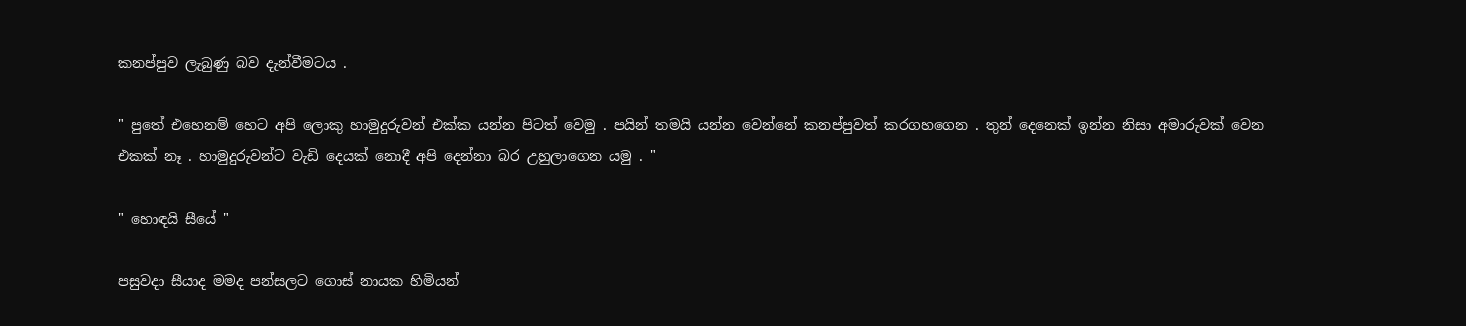කනප්පුව ලැබුණු බව දැන්වීමටය .

" පුතේ එහෙනම් හෙට අපි ලොකු හාමුදුරුවන් එක්ක යන්න පිටත් වෙමු . පයින් තමයි යන්න වෙන්නේ කනප්පුවත් කරගහගෙන . තුන් දෙනෙක් ඉන්න නිසා අමාරුවක් වෙන එකක් නෑ . හාමුදුරුවන්ට වැඩි දෙයක් නොදී අපි දෙන්නා බර උහුලාගෙන යමු . "

" හොඳයි සීයේ "

පසුවදා සීයාද මමද පන්සලට ගොස් නායක හිමියන්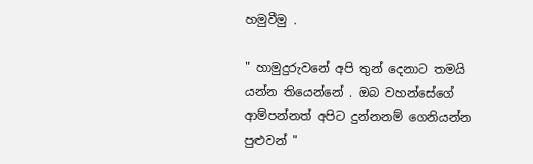හමුවීමු .

" හාමුදුරුවනේ අපි තුන් දෙනාට තමයි යන්න තියෙන්නේ . ඔබ වහන්සේගේ ආම්පන්නත් අපිට දුන්නනම් ගෙනියන්න පුළුවන් "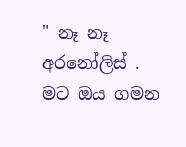" නෑ නෑ අරනෝලිස් . මට ඔය ගමන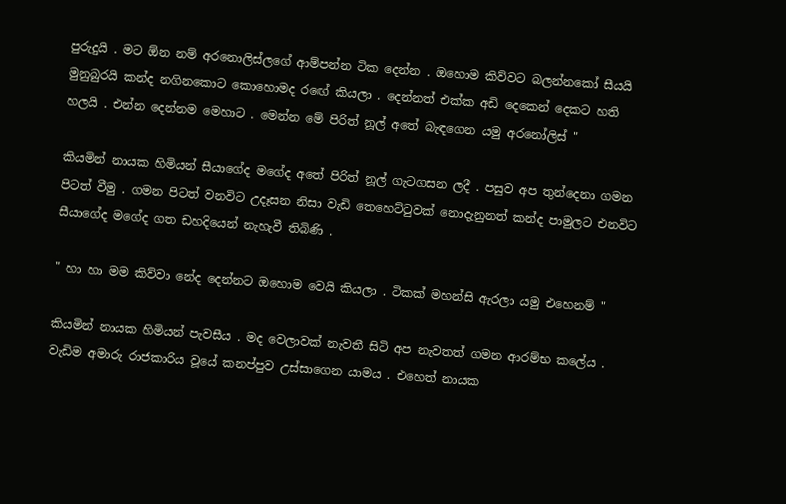පුරුදුයි . මට ඕන නම් අරනොලිස්ලගේ ආම්පන්න ටික දෙන්න . ඔහොම කිව්වට බලන්නකෝ සීයයි මුනුබුරයි කන්ද නගිනකොට කොහොමද රඟේ කියලා . දෙන්නත් එක්ක අඩි දෙකෙන් දෙකට හති හලයි . එන්න දෙන්නම මෙහාට . මෙන්න මේ පිරිත් නූල් අතේ බැඳගෙන යමු අරනෝලිස් "

කියමින් නායක හිමියන් සීයාගේද මගේද අතේ පිරිත් නූල් ගැටගසන ලදී . පසුව අප තුන්දෙනා ගමන පිටත් වීමු . ගමන පිටත් වනවිට උදෑසන නිසා වැඩි තෙහෙට්ටුවක් නොදැනුනත් කන්ද පාමුලට එනවිට සීයාගේද මගේද ගත ඩහදියෙන් නැහැවී තිබිණි .

" හා හා මම කිව්වා නේද දෙන්නට ඔහොම වෙයි කියලා . ටිකක් මහන්සි ඇරලා යමු එහෙනම් "

කියමින් නායක හිමියන් පැවසීය . මද වෙලාවක් නැවතී සිටි අප නැවතත් ගමන ආරම්භ කලේය . වැඩිම අමාරු රාජකාරිය වූයේ කනප්පුව උස්සාගෙන යාමය . එහෙත් නායක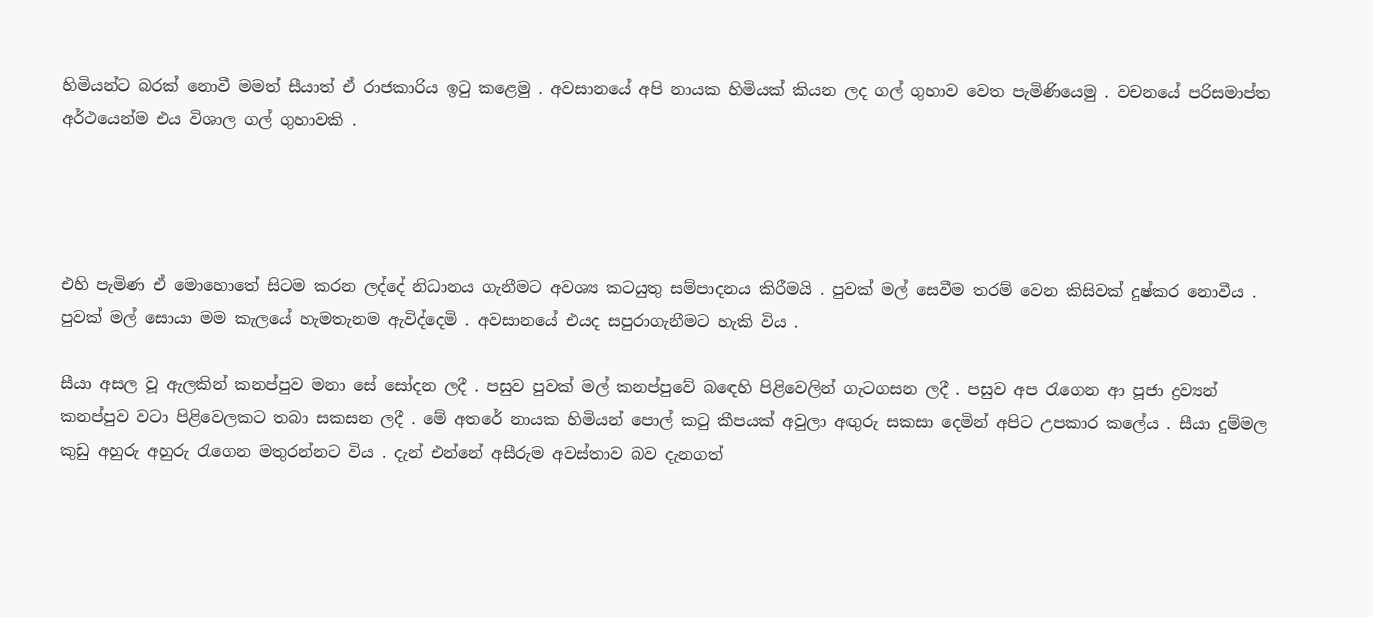හිමියන්ට බරක් නොවී මමත් සීයාත් ඒ රාජකාරිය ඉටු කළෙමු . අවසානයේ අපි නායක හිමියක් කියන ලද ගල් ගුහාව වෙත පැමිණියෙමු . වචනයේ පරිසමාප්ත අර්ථයෙන්ම එය විශාල ගල් ගුහාවකි .




එහි පැමිණ ඒ මොහොතේ සිටම කරන ලද්දේ නිධානය ගැනීමට අවශ්‍ය කටයුතු සම්පාදනය කිරීමයි . පුවක් මල් සෙවීම තරම් වෙන කිසිවක් දුෂ්කර නොවීය . පුවක් මල් සොයා මම කැලයේ හැමතැනම ඇවිද්දෙමි . අවසානයේ එයද සපුරාගැනීමට හැකි විය .

සීයා අසල වූ ඇලකින් කනප්පුව මනා සේ සෝදන ලදී . පසුව පුවක් මල් කනප්පුවේ බඳෙහි පිළිවෙලින් ගැටගසන ලදී . පසුව අප රැගෙන ආ පූජා ද්‍රව්‍යන් කනප්පුව වටා පිළිවෙලකට තබා සකසන ලදී . මේ අතරේ නායක හිමියන් පොල් කටු කීපයක් අවුලා අඟුරු සකසා දෙමින් අපිට උපකාර කලේය . සීයා දුම්මල කුඩු අහුරු අහුරු රැගෙන මතුරන්නට විය . දැන් එන්නේ අසීරුම අවස්තාව බව දැනගත්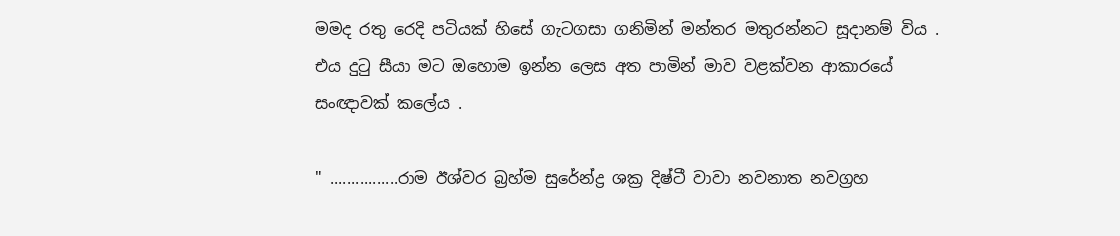මමද රතු රෙදි පටියක් හිසේ ගැටගසා ගනිමින් මන්තර මතුරන්නට සූදානම් විය . එය දුටු සීයා මට ඔහොම ඉන්න ලෙස අත පාමින් මාව වළක්වන ආකාරයේ සංඥාවක් කලේය .

" ................රාම ඊශ්වර බ්‍රහ්ම සුරේන්ද්‍ර ශක්‍ර දිෂ්ටී වාවා නවනාත නවග්‍රහ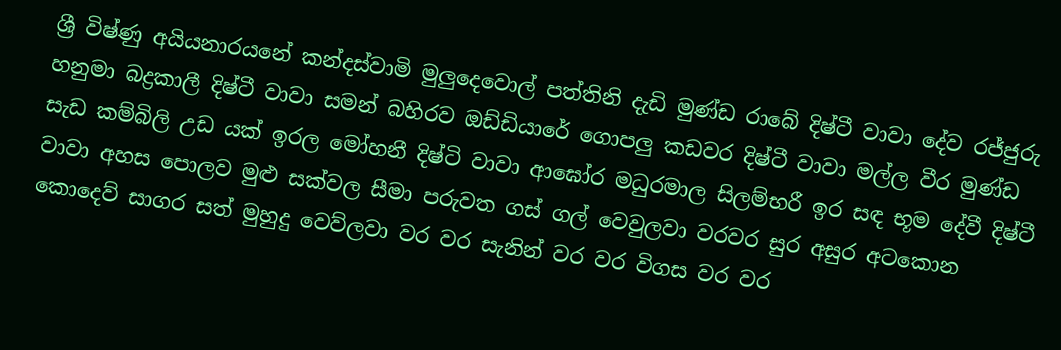ශ්‍රී විෂ්ණු අයියනාරයනේ කන්දස්වාමි මුලුදෙවොල් පත්තිනි දැඩි මුණ්ඩ රාබේ දිෂ්ටී වාවා දේව රජ්ජුරු හනුමා බද්‍රකාලී දිෂ්ටී වාවා සමන් බහිරව ඔඩ්ඩියාරේ ගොපලු කඩවර දිෂ්ටී වාවා මල්ල වීර මුණ්ඩ සැඩ කම්බිලි උඩ යක් ඉරල මෝහනී දිෂ්ටි වාවා ආඝෝර මධුරමාල සිලම්භරී ඉර සඳ භූම දේවී දිෂ්ටී වාවා අහස පොලව මුළු සක්වල සීමා පරුවත ගස් ගල් වෙවුලවා වරවර සුර අසුර අටකොන කොදෙව් සාගර සත් මුහුදු වෙව්ලවා වර වර සැනින් වර වර විගස වර වර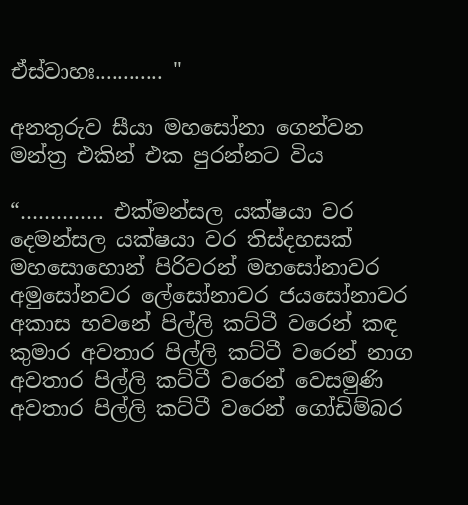ඒස්වාහඃ............ "

අනතුරුව සීයා මහසෝනා ගෙන්වන මන්ත්‍ර එකින් එක පුරන්නට විය

“………….. එක්මන්සල යක්ෂයා වර දෙමන්සල යක්ෂයා වර තිස්දහසක් මහසොහොන් පිරිවරන් මහසෝනාවර අමුසෝනවර ලේසෝනාවර ජයසෝනාවර අකාස භවනේ පිල්ලි කට්ටී වරෙන් කඳ කුමාර අවතාර පිල්ලි කට්ටී වරෙන් නාග අවතාර පිල්ලි කට්ටී වරෙන් වෙසමුණි අවතාර පිල්ලි කට්ටී වරෙන් ගෝඩිම්බර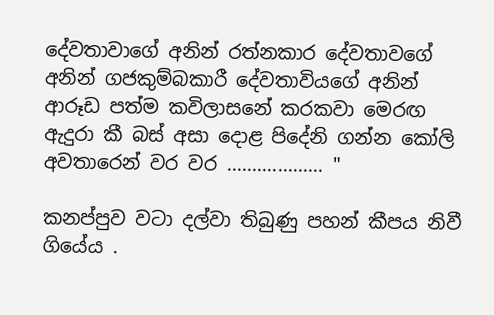දේවතාවාගේ අනින් රත්නකාර දේවතාවගේ අනින් ගජකුම්බකාරී දේවතාවියගේ අනින් ආරූඩ පත්ම කවිලාසනේ කරකවා මෙරඟ ඇදුරා කී බස් අසා දොළ පිදේනි ගන්න කෝලි අවතාරෙන් වර වර ................... "

කනප්පුව වටා දල්වා තිබුණු පහන් කීපය නිවී ගියේය .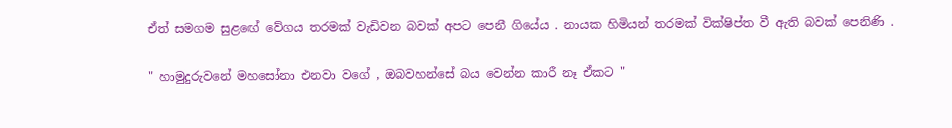ඒත් සමගම සුළඟේ වේගය තරමක් වැඩිවන බවක් අපට පෙනී ගියේය . නායක හිමියන් තරමක් වික්ෂිප්ත වී ඇති බවක් පෙනිණි .

" හාමුදුරුවනේ මහසෝනා එනවා වගේ , ඔබවහන්සේ බය වෙන්න කාරී නෑ ඒකට "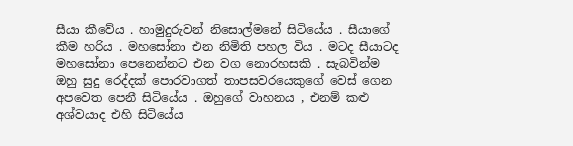සීයා කීවේය . හාමුදුරුවන් නිසොල්මනේ සිටියේය . සීයාගේ කීම හරිය . මහසෝනා එන නිමිති පහල විය . මටද සීයාටද මහසෝනා පෙනෙන්නට එන වග නොරහසකි . සැබවින්ම ඔහු සුදු රෙද්දක් පොරවාගත් තාපසවරයෙකුගේ වෙස් ගෙන අපවෙත පෙනී සිටියේය . ඔහුගේ වාහනය , එනම් කළු අශ්වයාද එහි සිටියේය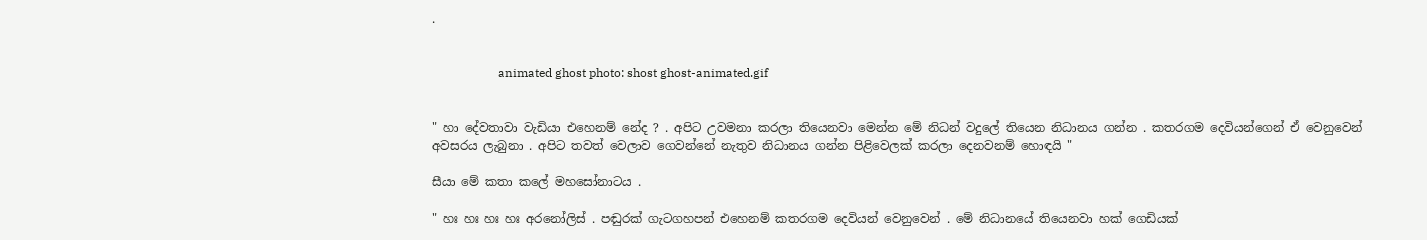.


                      animated ghost photo: shost ghost-animated.gif


" හා දේවතාවා වැඩියා එහෙනම් නේද ? . අපිට උවමනා කරලා තියෙනවා මෙන්න මේ නිධන් වදුලේ තියෙන නිධානය ගන්න . කතරගම දෙවියන්ගෙන් ඒ වෙනුවෙන් අවසරය ලැබුනා . අපිට තවත් වෙලාව ගෙවන්නේ නැතුව නිධානය ගන්න පිළිවෙලක් කරලා දෙනවනම් හොඳයි "

සීයා මේ කතා කලේ මහසෝනාටය .

" හඃ හඃ හඃ හඃ අරනෝලිස් . පඬුරක් ගැටගහපන් එහෙනම් කතරගම දෙවියන් වෙනුවෙන් . මේ නිධානයේ තියෙනවා හක් ගෙඩියක්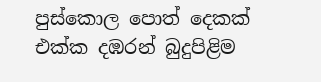පුස්කොල පොත් දෙකක් එක්ක දඹරන් බුදුපිළිම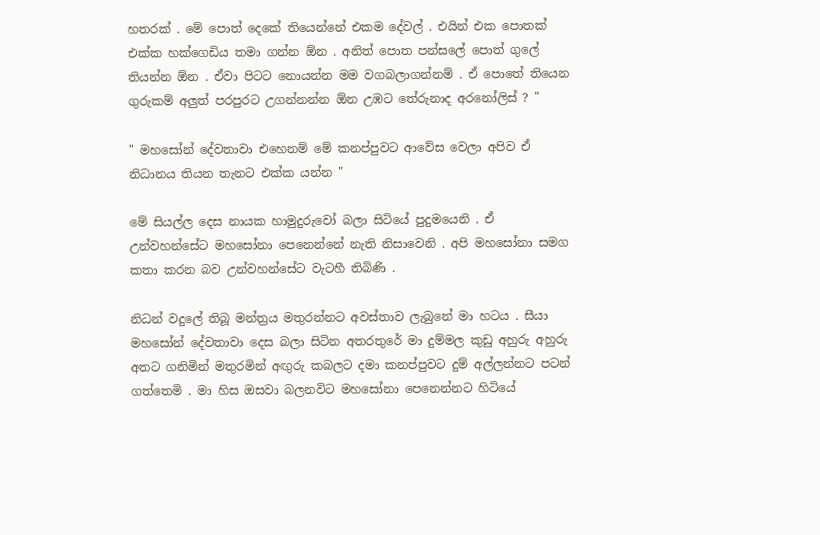හතරක් . මේ පොත් දෙකේ තියෙන්නේ එකම දේවල් . එයින් එක පොතක් එක්ක හක්ගෙඩිය තමා ගන්න ඕන . අනිත් පොත පන්සලේ පොත් ගුලේ තියන්න ඕන . ඒවා පිටට නොයන්න මම වගබලාගන්නම් . ඒ පොතේ තියෙන ගුරුකම් අලුත් පරපුරට උගන්නන්න ඕන උඹට තේරුනාද අරනෝලිස් ? "

" මහසෝන් දේවතාවා එහෙනම් මේ කනප්පුවට ආවේස වෙලා අපිව ඒ නිධානය තියන තැනට එක්ක යන්න "

මේ සියල්ල දෙස නායක හාමුදුරුවෝ බලා සිටියේ පුදුමයෙනි . ඒ උන්වහන්සේට මහසෝනා පෙනෙන්නේ නැති නිසාවෙනි . අපි මහසෝනා සමග කතා කරන බව උන්වහන්සේට වැටහී තිබිණි .

නිධන් වදුලේ තිබූ මන්ත්‍රය මතුරන්නට අවස්තාව ලැබුනේ මා හටය . සීයා මහසෝන් දේවතාවා දෙස බලා සිටින අතරතුරේ මා දුම්මල කුඩු අහුරු අහුරු අතට ගනිමින් මතුරමින් අඟුරු කබලට දමා කනප්පුවට දුම් අල්ලන්නට පටන් ගත්තෙමි . මා හිස ඔසවා බලනවිට මහසෝනා පෙනෙන්නට හිටියේ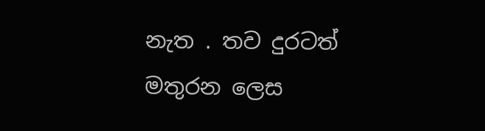නැත . තව දුරටත් මතුරන ලෙස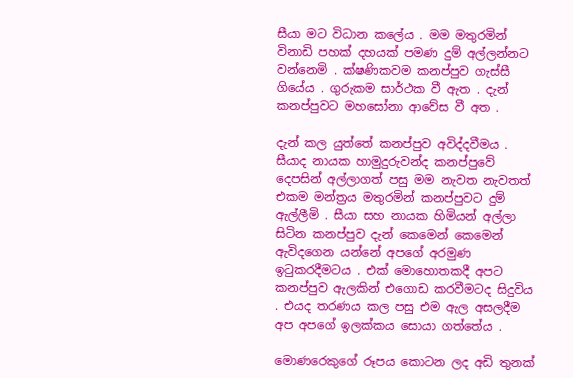සීයා මට විධාන කලේය . මම මතුරමින් විනාඩි පහක් දහයක් පමණ දුම් අල්ලන්නට වන්නෙමි . ක්ෂණිකවම කනප්පුව ගැස්සී ගියේය . ගුරුකම සාර්ථක වී ඇත . දැන් කනප්පුවට මහසෝනා ආවේස වී අත .

දැන් කල යුත්තේ කනප්පුව අවිද්දවීමය . සීයාද නායක හාමුදුරුවන්ද කනප්පුවේ දෙපසින් අල්ලාගත් පසු මම නැවත නැවතත් එකම මන්ත්‍රය මතුරමින් කනප්පුවට දුම් ඇල්ලීමි . සීයා සහ නායක හිමියන් අල්ලා සිටින කනප්පුව දැන් කෙමෙන් කෙමෙන් ඇවිදගෙන යන්නේ අපගේ අරමුණ ඉටුකරදීමටය . එක් මොහොතකදී අපට කනප්පුව ඇලකින් එගොඩ කරවීමටද සිදුවිය . එයද තරණය කල පසු එම ඇල අසලදීම අප අපගේ ඉලක්කය සොයා ගත්තේය .

මොණරෙකුගේ රූපය කොටන ලද අඩි තුනක්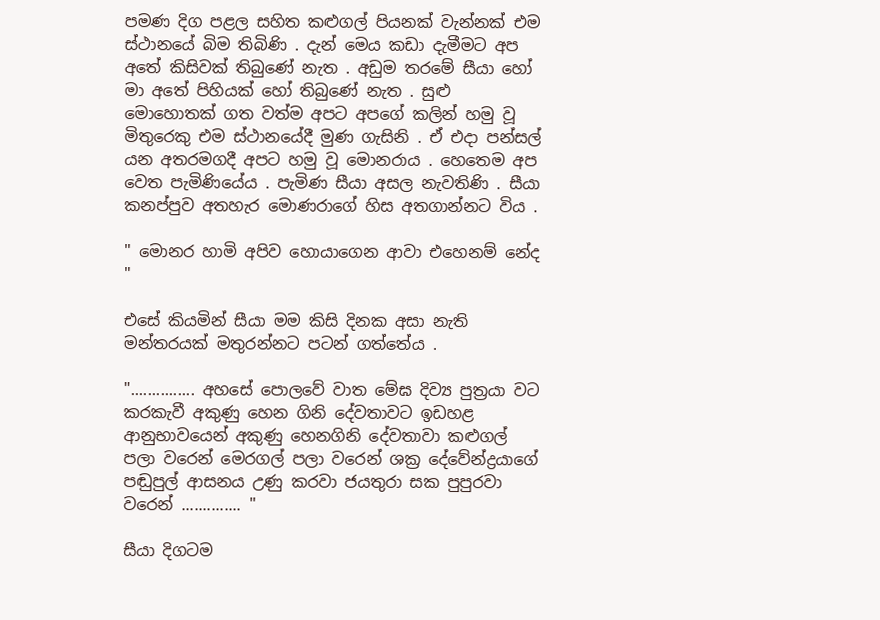පමණ දිග පළල සහිත කළුගල් පියනක් වැන්නක් එම ස්ථානයේ බිම තිබිණි . දැන් මෙය කඩා දැමීමට අප අතේ කිසිවක් තිබුණේ නැත . අඩුම තරමේ සීයා හෝ මා අතේ පිහියක් හෝ තිබුණේ නැත . සුළු මොහොතක් ගත වත්ම අපට අපගේ කලින් හමු වූ මිතුරෙකු එම ස්ථානයේදී මුණ ගැසිනි . ඒ එදා පන්සල් යන අතරමගදී අපට හමු වූ මොනරාය . හෙතෙම අප වෙත පැමිණියේය . පැමිණ සීයා අසල නැවතිණි . සීයා කනප්පුව අතහැර මොණරාගේ හිස අතගාන්නට විය .

" මොනර හාමි අපිව හොයාගෙන ආවා එහෙනම් නේද "

එසේ කියමින් සීයා මම කිසි දිනක අසා නැති මන්තරයක් මතුරන්නට පටන් ගත්තේය .

"............... අහසේ පොලවේ වාත මේඝ දිව්‍ය පුත්‍රයා වට කරකැවී අකුණු හෙන ගිනි දේවතාවට ඉඩහළ ආනුභාවයෙන් අකුණු හෙනගිනි දේවතාවා කළුගල් පලා වරෙන් මෙරගල් පලා වරෙන් ශක්‍ර දේවේන්ද්‍රයාගේ පඬුපුල් ආසනය උණු කරවා ජයතුරා සක පුපුරවා වරෙන් .............. "

සීයා දිගටම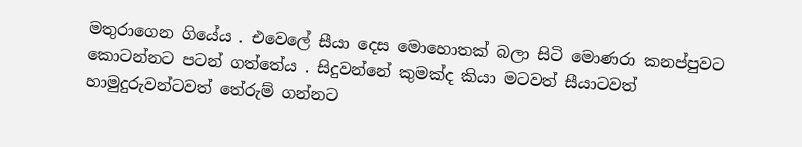මතුරාගෙන ගියේය . එවෙලේ සීයා දෙස මොහොතක් බලා සිටි මොණරා කනප්පුවට කොටන්නට පටන් ගත්තේය . සිදුවන්නේ කුමක්ද කියා මටවත් සීයාටවත් හාමුදුරුවන්ටවත් තේරුම් ගන්නට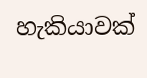හැකියාවක්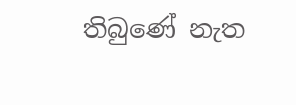තිබුණේ නැත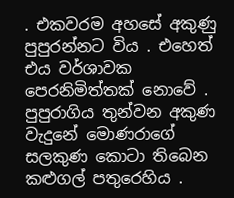. එකවරම අහසේ අකුණු පුපුරන්නට විය . එහෙත් එය වර්ශාවක පෙරනිමිත්තක් නොවේ . පුපුරාගිය තුන්වන අකුණ වැදුනේ මොණරාගේ සලකුණ කොටා තිබෙන කළුගල් පතුරෙහිය .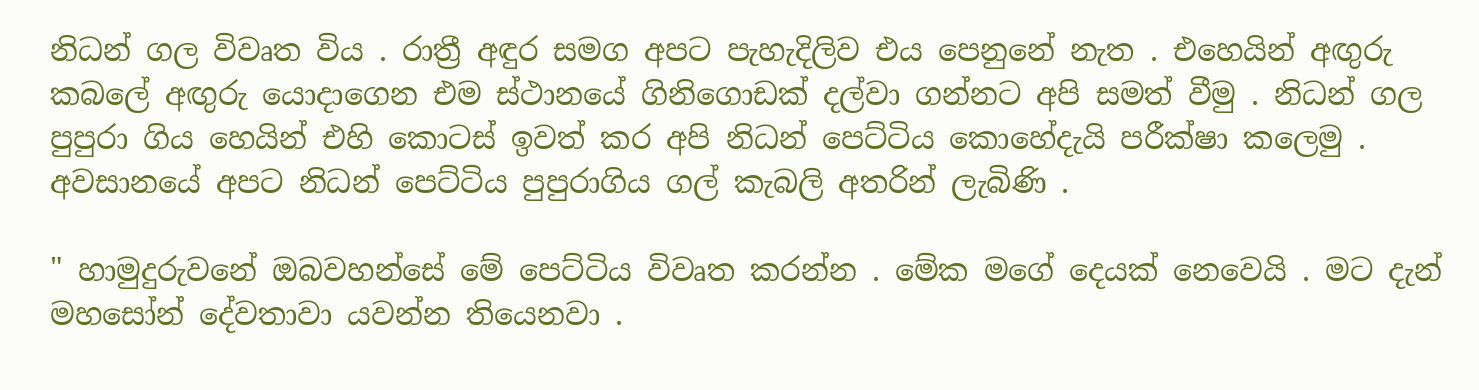නිධන් ගල විවෘත විය . රාත්‍රී අඳුර සමග අපට පැහැදිලිව එය පෙනුනේ නැත . එහෙයින් අඟුරු කබලේ අඟුරු යොදාගෙන එම ස්ථානයේ ගිනිගොඩක් දල්වා ගන්නට අපි සමත් වීමු . නිධන් ගල පුපුරා ගිය හෙයින් එහි කොටස් ඉවත් කර අපි නිධන් පෙට්ටිය කොහේදැයි පරීක්ෂා කලෙමු . අවසානයේ අපට නිධන් පෙට්ටිය පුපුරාගිය ගල් කැබලි අතරින් ලැබිණි .

" හාමුදුරුවනේ ඔබවහන්සේ මේ පෙට්ටිය විවෘත කරන්න . මේක මගේ දෙයක් නෙවෙයි . මට දැන් මහසෝන් දේවතාවා යවන්න තියෙනවා .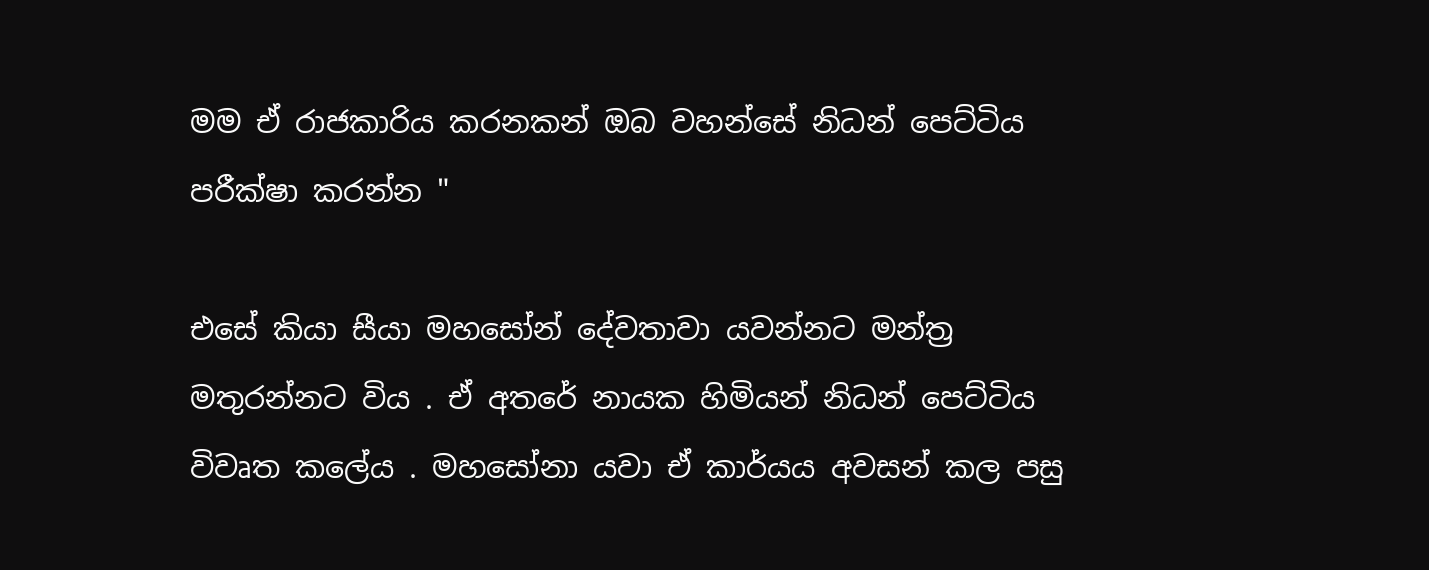මම ඒ රාජකාරිය කරනකන් ඔබ වහන්සේ නිධන් පෙට්ටිය පරීක්ෂා කරන්න "

එසේ කියා සීයා මහසෝන් දේවතාවා යවන්නට මන්ත්‍ර මතුරන්නට විය . ඒ අතරේ නායක හිමියන් නිධන් පෙට්ටිය විවෘත කලේය . මහසෝනා යවා ඒ කාර්යය අවසන් කල පසු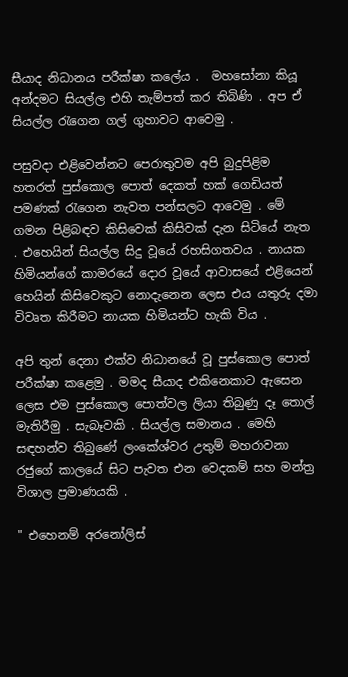සීයාද නිධානය පරීක්ෂා කලේය .  මහසෝනා කියූ අන්දමට සියල්ල එහි තැම්පත් කර තිබිණි . අප ඒ සියල්ල රැගෙන ගල් ගුහාවට ආවෙමු .

පසුවදා එළිවෙන්නට පෙරාතුවම අපි බුදුපිළිම හතරත් පුස්කොල පොත් දෙකත් හක් ගෙඩියත් පමණක් රැගෙන නැවත පන්සලට ආවෙමු . මේ ගමන පිළිබඳව කිසිවෙක් කිසිවක් දැන සිටියේ නැත . එහෙයින් සියල්ල සිදු වූයේ රහසිගතවය . නායක හිමියන්ගේ කාමරයේ දොර වූයේ ආවාසයේ එළියෙන් හෙයින් කිසිවෙකුට නොදැනෙන ලෙස එය යතුරු දමා විවෘත කිරීමට නායක හිමියන්ට හැකි විය .

අපි තුන් දෙනා එක්ව නිධානයේ වූ පුස්කොල පොත් පරීක්ෂා කළෙමු . මමද සීයාද එකිනෙකාට ඇසෙන ලෙස එම පුස්කොල පොත්වල ලියා තිබුණු දෑ තොල් මැතිරීමු . සැබෑවකි . සියල්ල සමානය . මෙහි සඳහන්ව තිබුණේ ලංකේශ්වර උතුම් මහරාවනා රජුගේ කාලයේ සිට පැවත එන වෙදකම් සහ මන්ත්‍ර විශාල ප්‍රමාණයකි .

" එහෙනම් අරනෝලිස්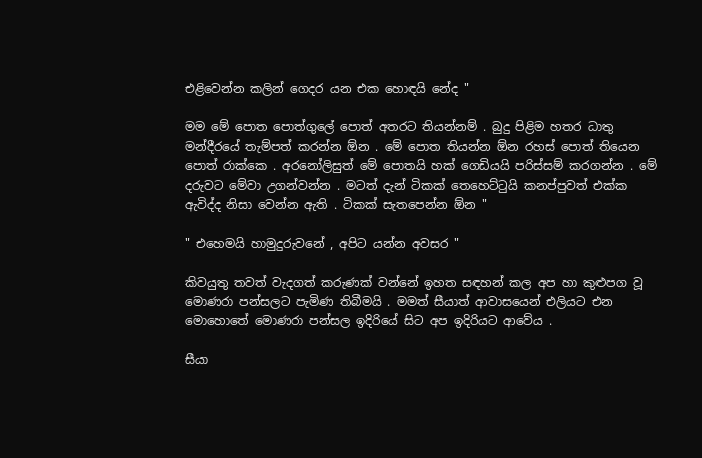එළිවෙන්න කලින් ගෙදර යන එක හොඳයි නේද "

මම මේ පොත පොත්ගුලේ පොත් අතරට තියන්නම් . බුදු පිළිම හතර ධාතු මන්දීරයේ තැම්පත් කරන්න ඕන . මේ පොත තියන්න ඕන රහස් පොත් තියෙන පොත් රාක්කෙ . අරනෝලිසුත් මේ පොතයි හක් ගෙඩියයි පරිස්සම් කරගන්න . මේ දරුවට මේවා උගන්වන්න . මටත් දැන් ටිකක් තෙහෙට්ටුයි කනප්පුවත් එක්ක ඇවිද්ද නිසා වෙන්න ඇති . ටිකක් සැතපෙන්න ඕන "

" එහෙමයි හාමුදුරුවනේ , අපිට යන්න අවසර "

කිවයුතු තවත් වැදගත් කරුණක් වන්නේ ඉහත සඳහන් කල අප හා කුළුපග වූ මොණරා පන්සලට පැමිණ තිබීමයි . මමත් සීයාත් ආවාසයෙන් එලියට එන මොහොතේ මොණරා පන්සල ඉදිරියේ සිට අප ඉදිරියට ආවේය .

සීයා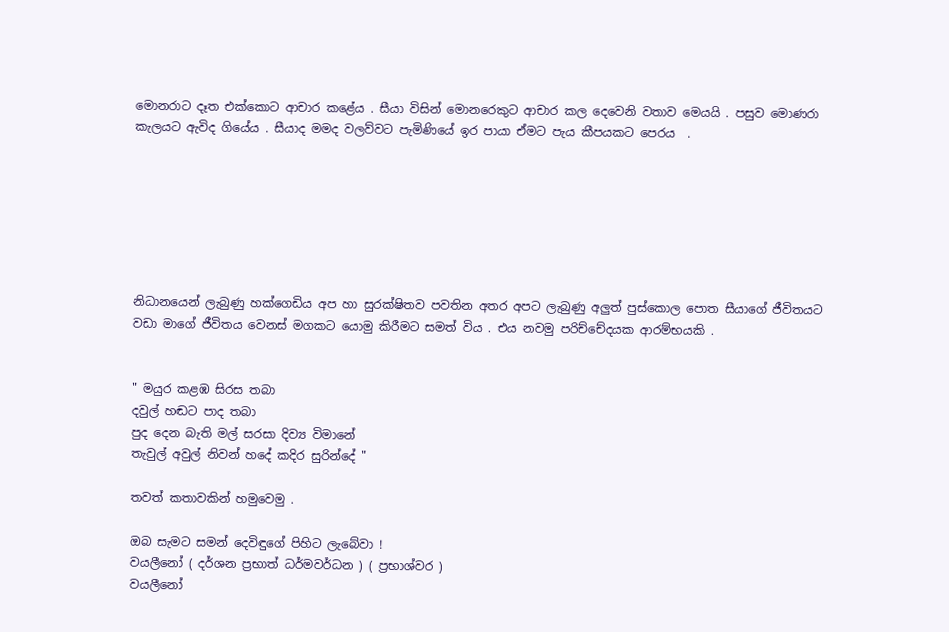මොනරාට දෑත එක්කොට ආචාර කළේය . සීයා විසින් මොනරෙකුට ආචාර කල දෙවෙනි වතාව මෙයයි . පසුව මොණරා කැලයට ඇවිද ගියේය . සීයාද මමද වලව්වට පැමිණියේ ඉර පායා ඒමට පැය කීපයකට පෙරය  .







නිධානයෙන් ලැබුණු හක්ගෙඩිය අප හා සුරක්ෂිතව පවතින අතර අපට ලැබුණු අලුත් පුස්කොල පොත සීයාගේ ජීවිතයට වඩා මාගේ ජීවිතය වෙනස් මගකට යොමු කිරීමට සමත් විය . එය නවමු පරිච්චේදයක ආරම්භයකි .


" මයුර කළඹ සිරස තබා
දවුල් හඬට පාද තබා
පුද දෙන බැති මල් සරසා දිව්‍ය විමානේ
තැවුල් අවුල් නිවන් හදේ කදිර සුරින්දේ "

තවත් කතාවකින් හමුවෙමු .

ඔබ සැමට සමන් දෙවිඳුගේ පිහිට ලැබේවා !
වයලීනෝ ( දර්ශන ප්‍රභාත් ධර්මවර්ධන ) ( ප්‍රභාශ්වර )
වයලීනෝ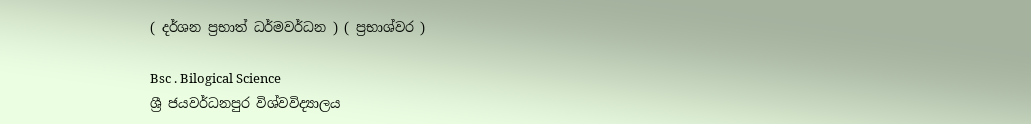( දර්ශන ප්‍රභාත් ධර්මවර්ධන ) ( ප්‍රභාශ්වර )

Bsc . Bilogical Science
ශ්‍රී ජයවර්ධනපුර විශ්වවිද්‍යාලය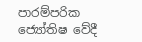පාරම්පරික ජ්‍යෝතිෂ වේදී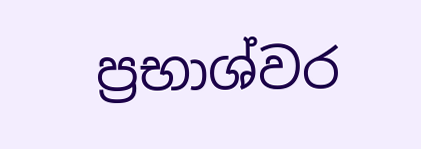ප්‍රභාශ්වර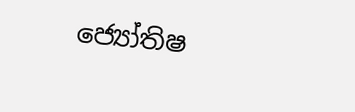ජ්‍යෝතිෂ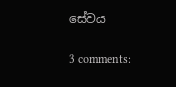සේවය

3 comments: